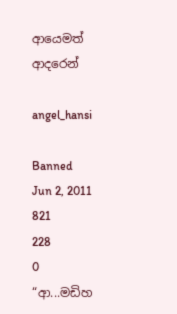ආයෙමත් ආදරෙන්

angel_hansi

Banned
Jun 2, 2011
821
228
0
“ආ...මඩිහ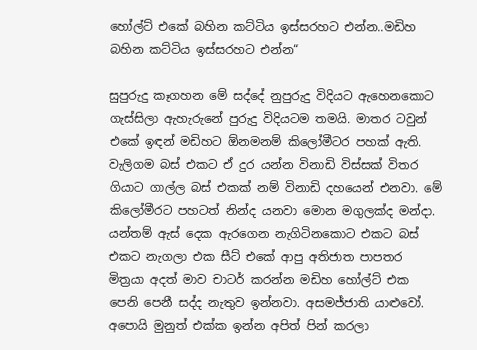හෝල්ට් එකේ බහින කට්ටිය ඉස්සරහට එන්න..මඩිහ බහින කට්ටිය ඉස්සරහට එන්න“

සුපුරුදු කෑගහන මේ සද්දේ නුපුරුදු විදියට ඇහෙනකොට ගැස්සිලා ඇහැරුනේ පුරුදු විදියටම තමයි. මාතර ටවුන් එකේ ඉඳන් මඩිහට ඕනමනම් කිලෝමීටර පහක් ඇති. වැලිගම බස් එකට ඒ දුර යන්න විනාඩි විස්සක් විතර ගියාට ගාල්ල බස් එකක් නම් විනාඩි දහයෙන් එනවා. මේ කිලෝමීරට පහටත් නින්ද යනවා මොන මගුලක්ද මන්දා. යන්තම් ඇස් දෙක ඇරගෙන නැගිටිනකොට එකට බස් එකට නැගලා එක සීට් එකේ ආපු අතිජාත පාපතර මිත්‍රයා අදත් මාව චාටර් කරන්න මඩිහ හෝල්ට් එක පෙනි පෙනී සද්ද නැතුව ඉන්නවා. අසමජ්ජාති යාළුවෝ. අපොයි මුනුත් එක්ක ඉන්න අපිත් පින් කරලා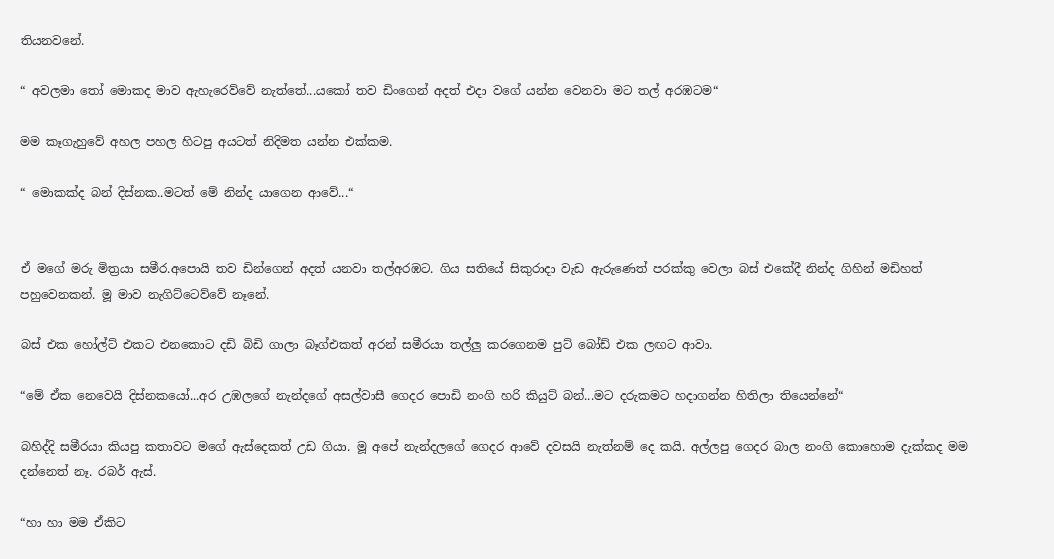තියනවනේ.

“ අවලමා තෝ මොකද මාව ඇහැරෙව්වේ නැත්තේ...යකෝ තව ඩිංගෙන් අදත් එදා වගේ යන්න වෙනවා මට තල් අරඹටම“

මම කෑගැහුවේ අහල පහල හිටපු අයටත් නිදිමත යන්න එක්කම.

“ මොකක්ද බන් දිස්නක..මටත් මේ නින්ද යාගෙන ආවේ...“


ඒ මගේ මරු මිත්‍රයා සමීර.අපොයි තව ඩින්ගෙන් අදත් යනවා තල්අරඹට. ගිය සතියේ සිකුරාදා වැඩ ඇරුණෙත් පරක්කු වෙලා බස් එකේදී නින්ද ගිහින් මඩිහත් පහුවෙනකන්. මූ මාව නැගිට්ටෙව්වේ නෑනේ.

බස් එක හෝල්ට් එකට එනකොට දඩි බිඩි ගාලා බෑග්එකත් අරන් සමීරයා තල්ලු කරගෙනම පුට් බෝඩ් එක ලඟට ආවා.

“මේ ඒක නෙවෙයි දිස්නකයෝ...අර උඹලගේ නැන්දගේ අසල්වාසී ගෙදර පොඩි නංගි හරි කියුට් බන්...මට දරුකමට හදාගන්න හිතිලා තියෙන්නේ“

බහිද්දි සමීරයා කියපු කතාවට මගේ ඇස්දෙකත් උඩ ගියා. මූ අපේ නැන්දලගේ ගෙදර ආවේ දවසයි නැත්නම් දෙ කයි. අල්ලපු ගෙදර බාල නංගි කොහොම දැක්කද මම දන්නෙත් නෑ. රබර් ඇස්.

“හා හා මම ඒකිට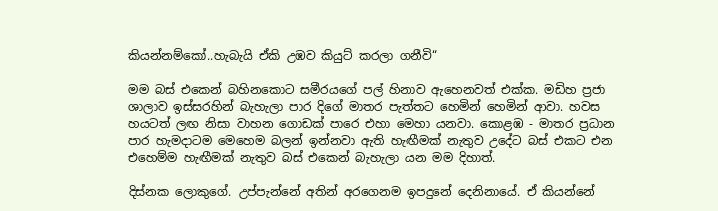කියන්නම්කෝ..හැබැයි ඒකි උඹව කියුට් කරලා ගනීවි“

මම බස් එකෙන් බහිනකොට සමීරයගේ පල් හිනාව ඇහෙනවත් එක්ක. මඩිහ ප්‍රජා ශාලාව ඉස්සරහින් බැහැලා පාර දිගේ මාතර පැත්තට හෙමින් හෙමින් ආවා. හවස හයටත් ලඟ නිසා වාහන ගොඩක් පාරෙ එහා මෙහා යනවා. කොළඹ - මාතර ප්‍රධාන පාර හැමදාටම මෙහෙම බලන් ඉන්නවා ඇති හැඟීමක් නැතුව උදේට බස් එකට එන එහෙම්ම හැඟීමක් නැතුව බස් එකෙන් බැහැලා යන මම දිහාත්.

දිස්නක ලොකුගේ. උප්පැන්නේ අතින් අරගෙනම ඉපදුනේ දෙනිනායේ. ඒ කියන්නේ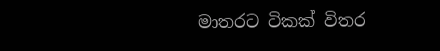මාතරට ටිකක් විතර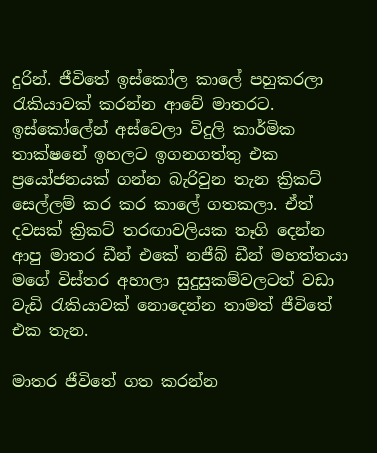දුරින්. ජීවිතේ ඉස්කෝල කාලේ පහුකරලා රැකියාවක් කරන්න ආවේ මාතරට. ඉස්කෝලේන් අස්වෙලා විදුලි කාර්මික තාක්ෂනේ ඉහලට ඉගනගත්තු එක ප්‍රයෝජනයක් ගන්න බැරිවුන තැන ක්‍රිකට් සෙල්ලම් කර කර කාලේ ගතකලා. ඒත් දවසක් ක්‍රිකට් තරඟාවලියක තෑගි දෙන්න ආපු මාතර ඩීන් එකේ නජීබ් ඩීන් මහත්තයා මගේ විස්තර අහාලා සුදුසුකම්වලටත් වඩා වැඩි රැකියාවක් නොදෙන්න තාමත් ජීවිතේ එක තැන.

මාතර ජීවිතේ ගත කරන්න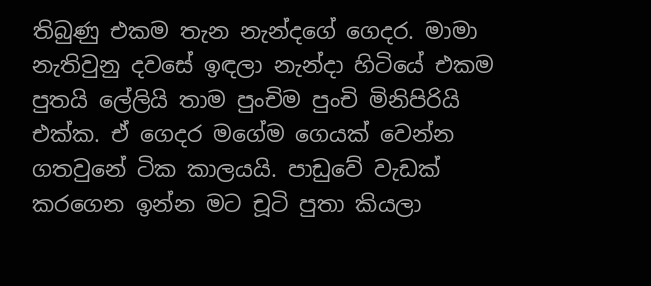තිබුණු එකම තැන නැන්දගේ ගෙදර. මාමා නැතිවුනු දවසේ ඉඳලා නැන්දා හිටියේ එකම පුතයි ලේලියි තාම පුංචිම පුංචි මිනිපිරියි එක්ක. ඒ ගෙදර මගේම ගෙයක් වෙන්න ගතවුනේ ටික කාලයයි. පාඩුවේ වැඩක් කරගෙන ඉන්න මට චූටි පුතා කියලා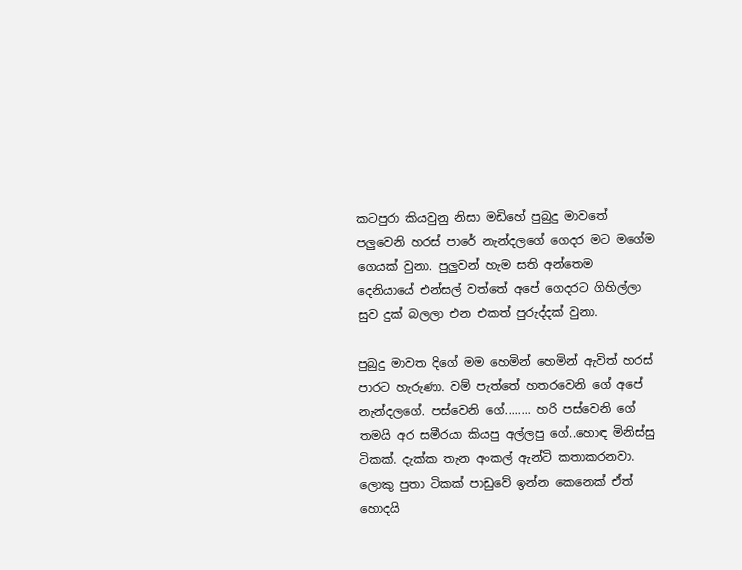කටපුරා කියවුනු නිසා මඩිහේ පුබුදු මාවතේ පලුවෙනි හරස් පාරේ නැන්දලගේ ගෙදර මට මගේම ගෙයක් වුනා. පුලුවන් හැම සති අන්තෙම දෙනියායේ එන්සල් වත්තේ අපේ ගෙදරට ගිහිල්ලා සුව දුක් බලලා එන එකත් පුරුද්දක් වුනා.

පුබුදු මාවත දිගේ මම හෙමින් හෙමින් ඇවිත් හරස් පාරට හැරුණා. වම් පැත්තේ හතරවෙනි ගේ අපේ නැන්දලගේ. පස්වෙනි ගේ........ හරි පස්වෙනි ගේ තමයි අර සමීරයා කියපු අල්ලපු ගේ..හොඳ මිනිස්සු ටිකක්. දැක්ක තැන අංකල් ඇන්ටි කතාකරනවා. ලොකු පුතා ටිකක් පාඩුවේ ඉන්න කෙනෙක් ඒත් හොදයි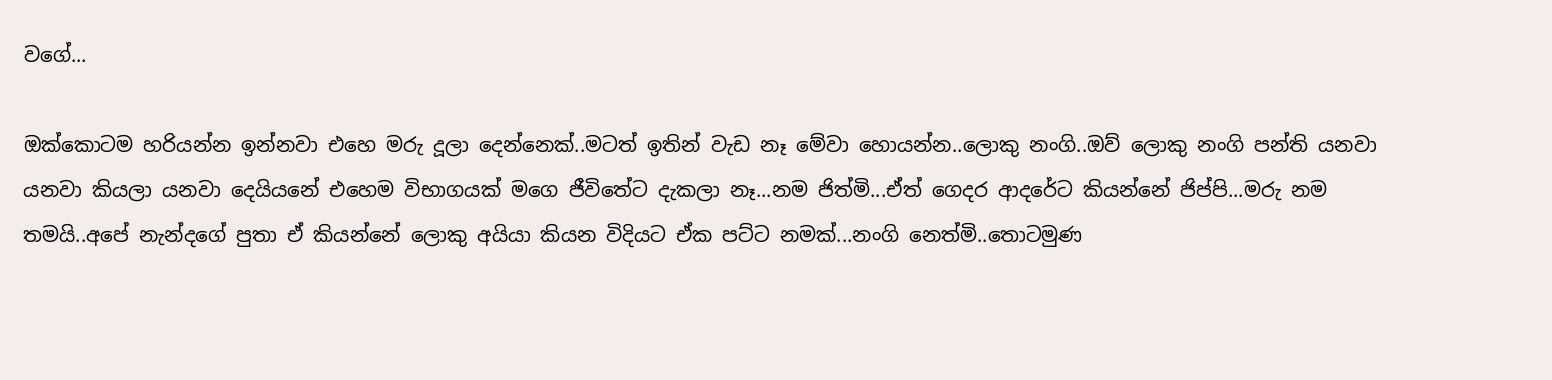වගේ...

ඔක්කොටම හරියන්න ඉන්නවා එහෙ මරු දූලා දෙන්නෙක්..මටත් ඉතින් වැඩ නෑ මේවා හොයන්න..ලොකු නංගි..ඔව් ලොකු නංගි පන්ති යනවා යනවා කියලා යනවා දෙයියනේ එහෙම විභාගයක් මගෙ ජීවිතේට දැකලා නෑ...නම ජිත්මි...ඒත් ගෙදර ආදරේට කියන්නේ ජිප්පි...මරු නම තමයි..අපේ නැන්දගේ පුතා ඒ කියන්නේ ලොකු අයියා කියන විදියට ඒක පට්ට නමක්...නංගි නෙත්මි..තොටමුණ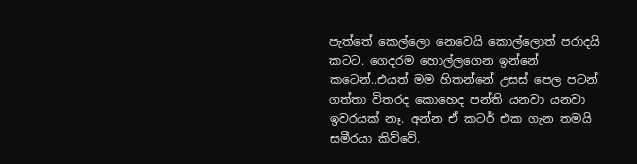පැත්තේ කෙල්ලො නෙවෙයි කොල්ලොත් පරාදයි කටට. ගෙදරම හොල්ලගෙන ඉන්නේ කටෙන්..එයත් මම හිතන්නේ උසස් පෙල පටන් ගත්තා විතරද කොහෙද පන්ති යනවා යනවා ඉවරයක් නෑ. අන්න ඒ කටර් එක ගැන තමයි සමීරයා කිව්වේ.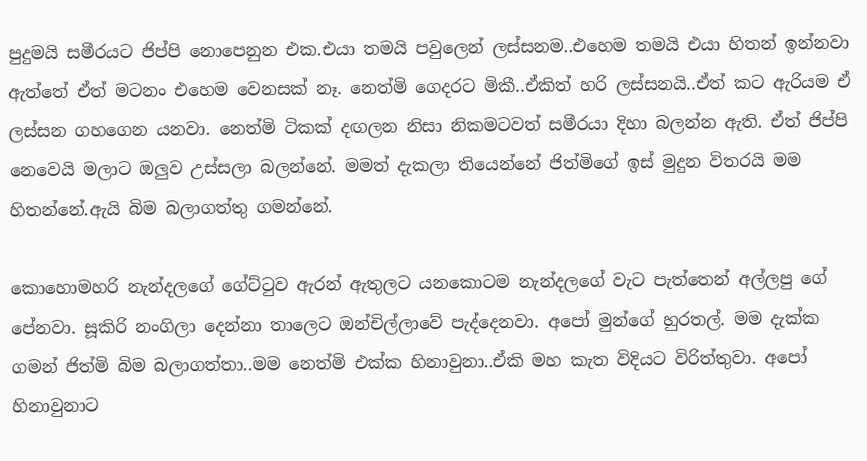පුදුමයි සමීරයට ජිප්පි නොපෙනුන එක.එයා තමයි පවුලෙන් ලස්සනම..එහෙම තමයි එයා හිතන් ඉන්නවා ඇත්තේ ඒත් මටනං එහෙම වෙනසක් නෑ. නෙත්මි ගෙදරට මිකී..ඒකිත් හරි ලස්සනයි..ඒත් කට ඇරියම ඒ ලස්සන ගහගෙන යනවා. නෙත්මි ටිකක් දඟලන නිසා නිකමටවත් සමීරයා දිහා බලන්න ඇති. ඒත් ජිප්පි නෙවෙයි මලාට ඔලුව උස්සලා බලන්නේ. මමත් දැකලා තියෙන්නේ ජිත්මිගේ ඉස් මුදුන විතරයි මම හිතන්නේ.ඇයි බිම බලාගත්තු ගමන්නේ.

කොහොමහරි නැන්දලගේ ගේට්ටුව ඇරන් ඇතුලට යනකොටම නැන්දලගේ වැට පැත්තෙන් අල්ලපු ගේ පේනවා. සූකිරි නංගිලා දෙන්නා තාලෙට ඔන්චිල්ලාවේ පැද්දෙනවා. අපෝ මුන්ගේ හුරතල්. මම දැක්ක ගමන් ජිත්මි බිම බලාගත්තා..මම නෙත්මි එක්ක හිනාවුනා..ඒකි මහ කැත විදියට විරිත්තුවා. අපෝ හිනාවුනාට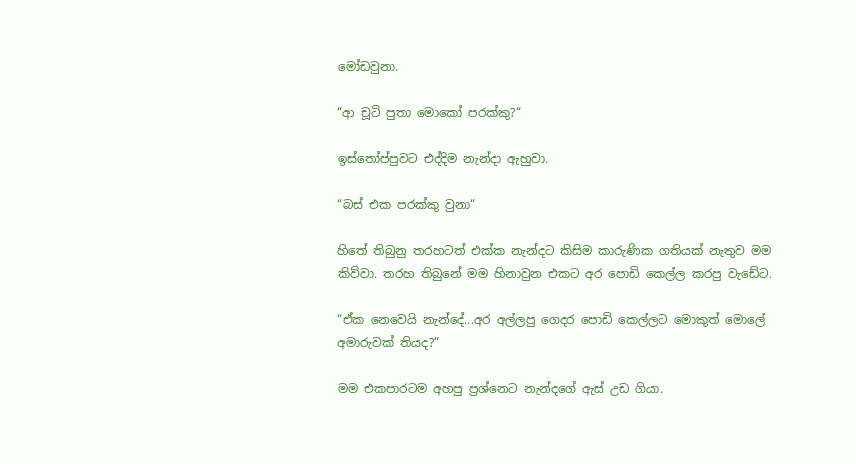මෝඩවුනා.

“ආ චූටි පුතා මොකෝ පරක්කු?“

ඉස්තෝප්පුවට එද්දිම නැන්දා ඇහුවා.

“බස් එක පරක්කු වුනා“

හිතේ තිබුනු තරහටත් එක්ක නැන්දට කිසිම කාරුණික ගතියක් නැතුව මම කිව්වා. තරහ තිබුනේ මම හිනාවුන එකට අර පොඩි කෙල්ල කරපු වැඩේට.

“ඒක නෙවෙයි නැන්දේ...අර අල්ලපු ගෙදර පොඩි කෙල්ලට මොකුත් මොලේ අමාරුවක් තියද?“

මම එකපාරටම අහපු ප්‍රශ්නෙට නැන්දගේ ඇස් උඩ ගියා.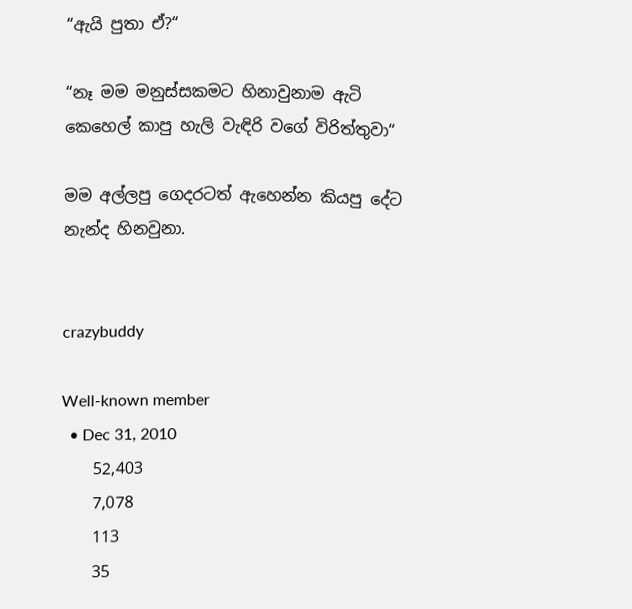“ඇයි පුතා ඒ?“

“නෑ මම මනුස්සකමට හිනාවුනාම ඇටි කෙහෙල් කාපු හැලි වැඳිරි වගේ විරිත්තුවා“

මම අල්ලපු ගෙදරටත් ඇහෙන්න කියපු දේට නැන්ද හිනවුනා.


crazybuddy

Well-known member
  • Dec 31, 2010
    52,403
    7,078
    113
    35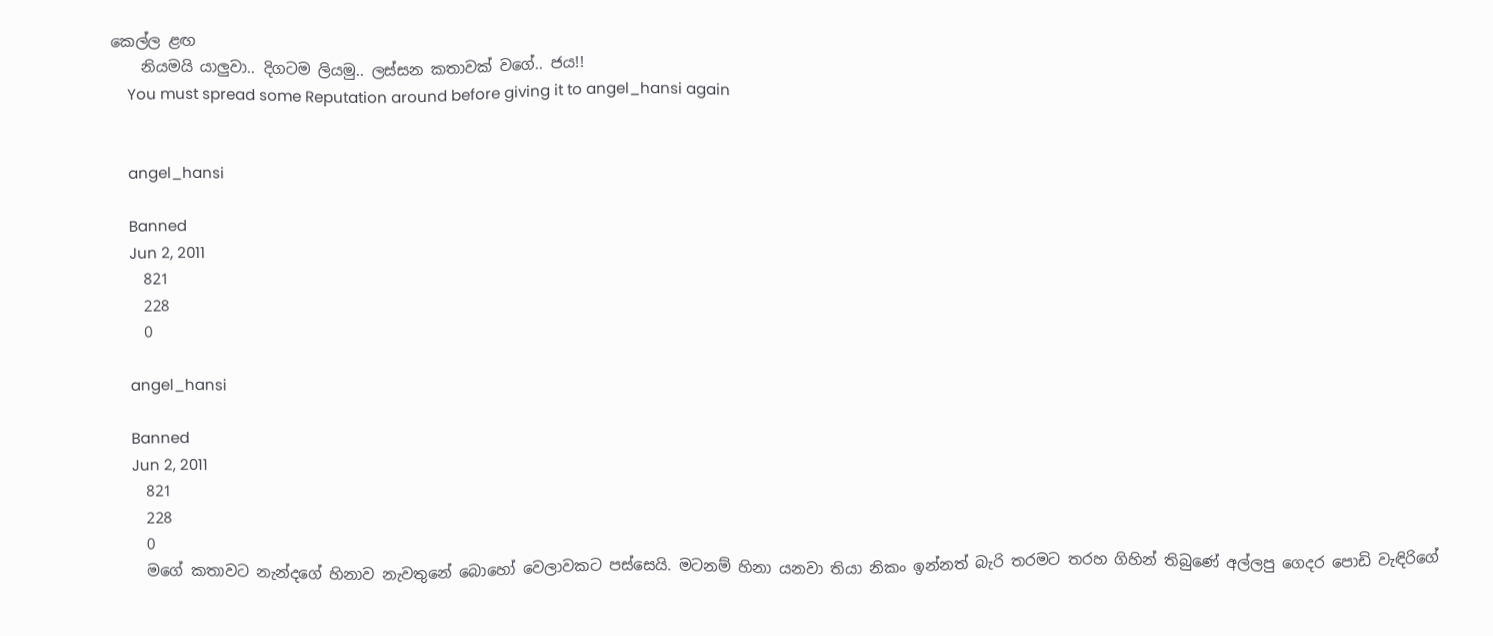කෙල්ල ළඟ
    නියමයි යාලුවා.. දිගටම ලියමු.. ලස්සන කතාවක් වගේ.. ජය!!
    You must spread some Reputation around before giving it to angel_hansi again


    angel_hansi

    Banned
    Jun 2, 2011
    821
    228
    0

    angel_hansi

    Banned
    Jun 2, 2011
    821
    228
    0
    මගේ කතාවට නැන්දගේ හිනාව නැවතුනේ බොහෝ වෙලාවකට පස්සෙයි. මටනම් හිනා යනවා තියා නිකං ඉන්නත් බැරි තරමට තරහ ගිහින් තිබුණේ අල්ලපු ගෙදර පොඩි වැඳිරිගේ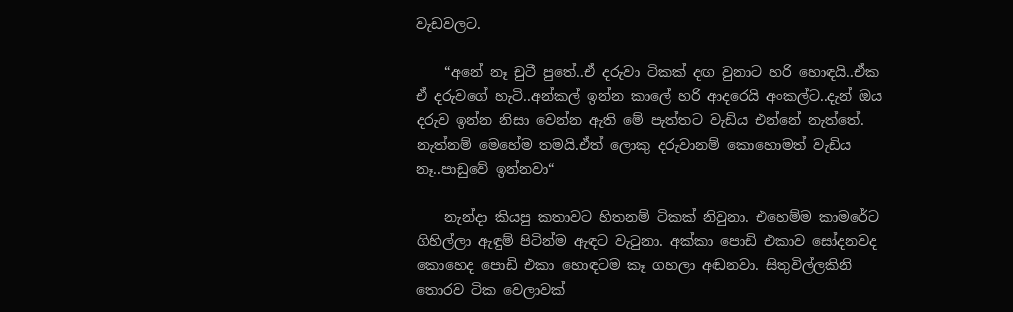වැඩවලට.

    “අනේ නෑ චුටී පුතේ..ඒ දරුවා ටිකක් දඟ වුනාට හරි හොඳයි..ඒක ඒ දරුවගේ හැටි..අන්කල් ඉන්න කාලේ හරි ආදරෙයි අංකල්ට..දැන් ඔය දරුව ඉන්න නිසා වෙන්න ඇති මේ පැත්තට වැඩිය එන්නේ නැත්තේ. නැත්නම් මෙහේම තමයි.ඒත් ලොකු දරුවානම් කොහොමත් වැඩිය නෑ..පාඩුවේ ඉන්නවා“

    නැන්දා කියපු කතාවට හිතනම් ටිකක් නිවුනා. එහෙම්ම කාමරේට ගිහිල්ලා ඇඳුම් පිටින්ම ඇඳට වැටුනා. අක්කා පොඩි එකාව සෝදනවද කොහෙද පොඩි එකා හොඳටම කෑ ගහලා අඬනවා. සිතුවිල්ලකිනි තොරව ටික වෙලාවක්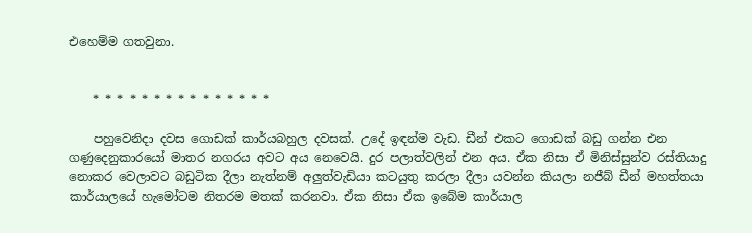එහෙම්ම ගතවුනා.


    * * * * * * * * * * * * * * *

    පහුවෙනිදා දවස ගොඩක් කාර්යබහුල දවසක්. උදේ ඉඳන්ම වැඩ. ඩීන් එකට ගොඩක් බඩු ගන්න එන ගණුදෙනුකාරයෝ මාතර නගරය අවට අය නෙවෙයි. දුර පලාත්වලින් එන අය. ඒක නිසා ඒ මිනිස්සුන්ව රස්තියාදු නොකර වෙලාවට බඩුටික දීලා නැත්නම් අලුත්වැඩියා කටයුතු කරලා දීලා යවන්න කියලා නජීබ් ඩීන් මහත්තයා කාර්යාලයේ හැමෝටම නිතරම මතක් කරනවා. ඒක නිසා ඒක ඉබේම කාර්යාල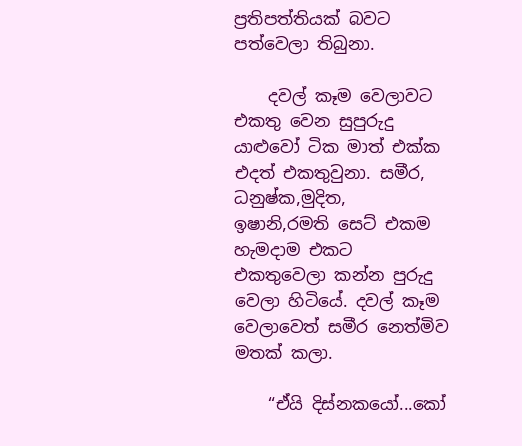ප්‍රතිපත්තියක් බවට පත්වෙලා තිබුනා.

    දවල් කෑම වෙලාවට එකතු වෙන සුපුරුදු යාළුවෝ ටික මාත් එක්ක එදත් එකතුවුනා. සමීර, ධනුෂ්ක,මුදිත, ඉෂානි,රමති සෙට් එකම හැමදාම එකට එකතුවෙලා කන්න පුරුදු වෙලා හිටියේ. දවල් කෑම වෙලාවෙත් සමීර නෙත්මිව මතක් කලා.

    “ඒයි දිස්නකයෝ...කෝ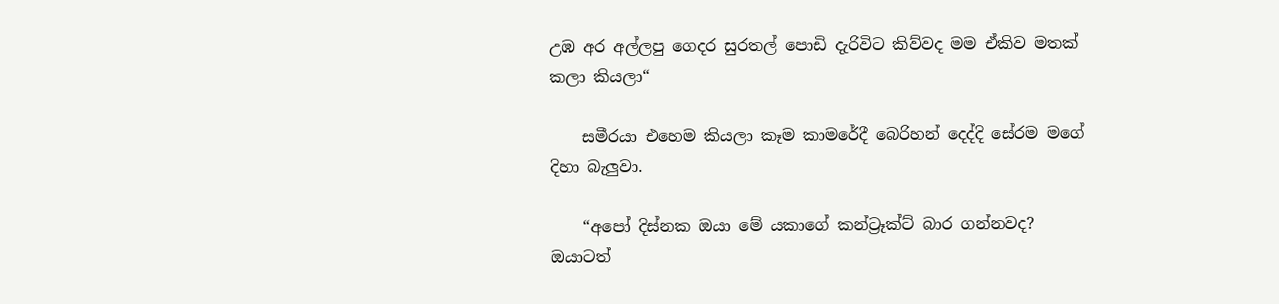උඹ අර අල්ලපු ගෙදර සුරතල් පොඩි දැරිවිට කිව්වද මම ඒකිව මතක් කලා කියලා“

    සමීරයා එහෙම කියලා කෑම කාමරේදී බෙරිහන් දෙද්දි සේරම මගේ දිහා බැලුවා.

    “අපෝ දිස්නක ඔයා මේ යකාගේ කන්ට්‍රෑක්ට් බාර ගන්නවද? ඔයාටත්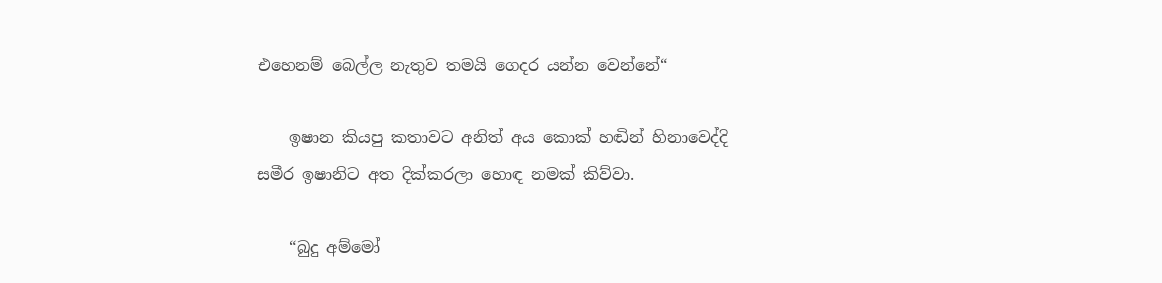එහෙනම් බෙල්ල නැතුව තමයි ගෙදර යන්න වෙන්නේ“

    ඉෂාන කියපු කතාවට අනිත් අය කොක් හඬින් හිනාවෙද්දි සමීර ඉෂානිට අත දික්කරලා හොඳ නමක් කිව්වා.

    “බුදු අම්මෝ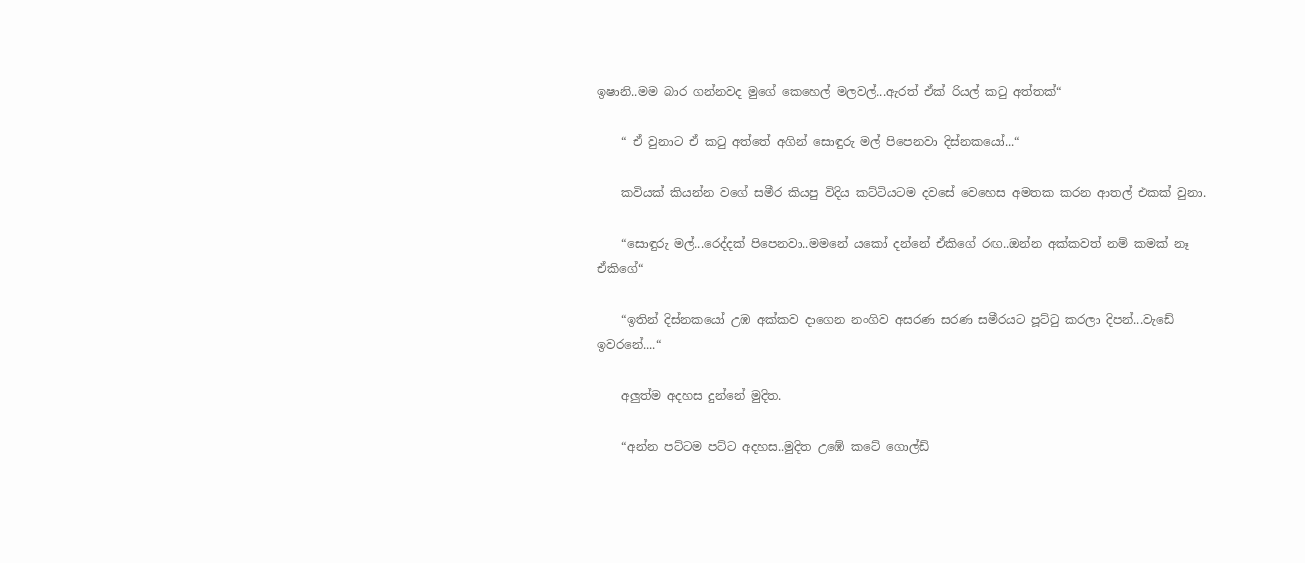ඉෂානි..මම බාර ගන්නවද මුගේ කෙහෙල් මලවල්...ඇරත් ඒක් රියල් කටු අත්තක්“

    “ ඒ වුනාට ඒ කටු අත්තේ අගින් සොඳුරු මල් පිපෙනවා දිස්නකයෝ...“

    කවියක් කියන්න වගේ සමීර කියපු විදිය කට්ටියටම දවසේ වෙහෙස අමතක කරන ආතල් එකක් වුනා.

    “සොඳුරු මල්...රෙද්දක් පිපෙනවා..මමනේ යකෝ දන්නේ ඒකිගේ රඟ..ඔන්න අක්කවත් නම් කමක් නෑ ඒකිගේ“

    “ඉතින් දිස්නකයෝ උඹ අක්කව දාගෙන නංගිව අසරණ සරණ සමීරයට පූට්ටු කරලා දිපන්...වැඩේ ඉවරනේ....“

    අලුත්ම අදහස දුන්නේ මුදිත.

    “අන්න පට්ටම පට්ට අදහස..මුදිත උඹේ කටේ ගොල්ඩ්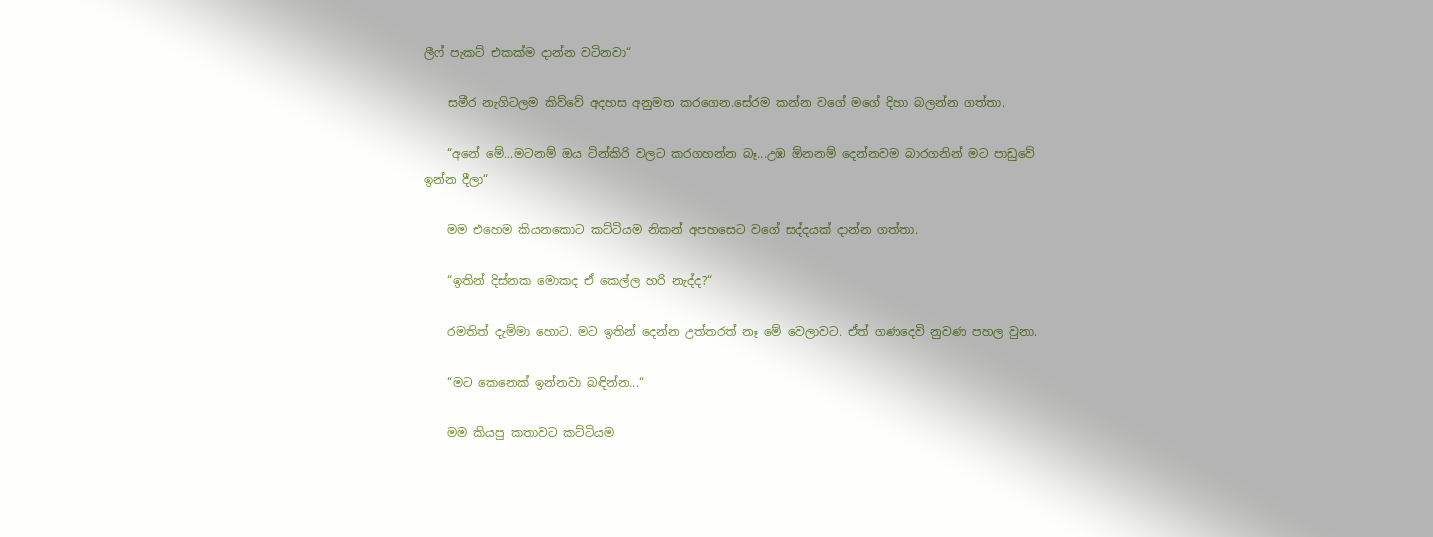ලීෆ් පැකට් එකක්ම දාන්න වටිනවා“

    සමීර නැගිටලම කිව්වේ අදහස අනුමත කරගෙන.සේරම කන්න වගේ මගේ දිහා බලන්න ගත්තා.

    “අනේ මේ...මටනම් ඔය ටින්කිරි වලට කරගහන්න බෑ...උඹ ඕනනම් දෙන්නවම බාරගනින් මට පාඩුවේ ඉන්න දීලා“

    මම එහෙම කියනකොට කට්ටියම නිකන් අපහසෙට වගේ සද්දයක් දාන්න ගත්තා.

    “ඉතින් දිස්නක මොකද ඒ කෙල්ල හරි නැද්ද?“

    රමතිත් දැම්මා හොට. මට ඉතින් දෙන්න උත්තරත් නෑ මේ වෙලාවට. ඒත් ගණදෙවි නුවණ පහල වුනා.

    “මට කෙනෙක් ඉන්නවා බඳින්න...“

    මම කියපු කතාවට කට්ටියම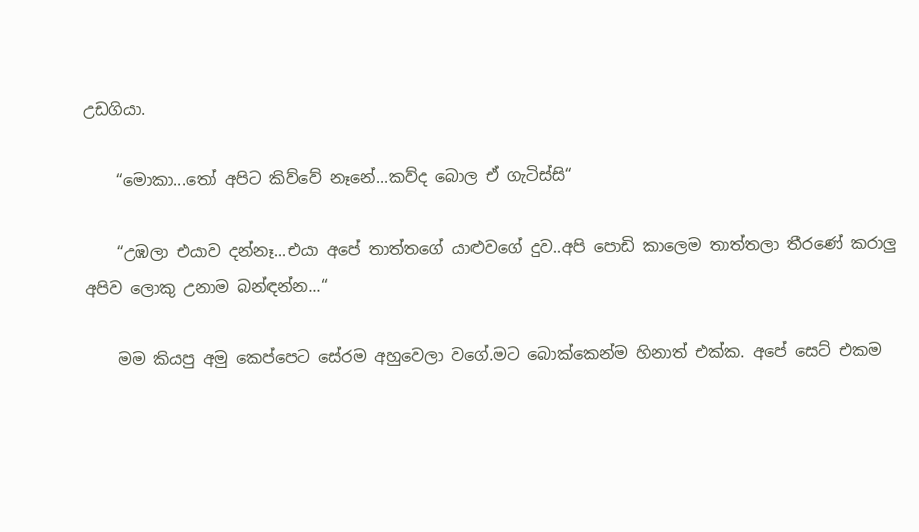උඩගියා.

    “මොකා...තෝ අපිට කිව්වේ නෑනේ...කව්ද බොල ඒ ගැටිස්සි“

    “උඹලා එයාව දන්නෑ...එයා අපේ තාත්තගේ යාළුවගේ දුව..අපි පොඩි කාලෙම තාත්තලා තීරණේ කරාලු අපිව ලොකු උනාම බන්ඳන්න...“

    මම කියපු අමු කෙප්පෙට සේරම අහුවෙලා වගේ.මට බොක්කෙන්ම හිනාත් එක්ක. අපේ සෙට් එකම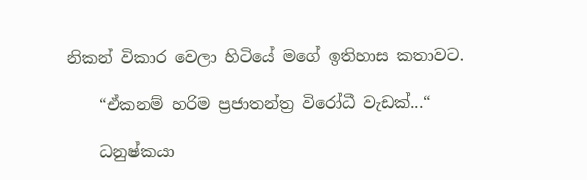නිකන් විකාර වෙලා හිටියේ මගේ ඉතිහාස කතාවට.

    “ඒකනම් හරිම ප්‍රජාතන්ත්‍ර විරෝධී වැඩක්...“

    ධනුෂ්කයා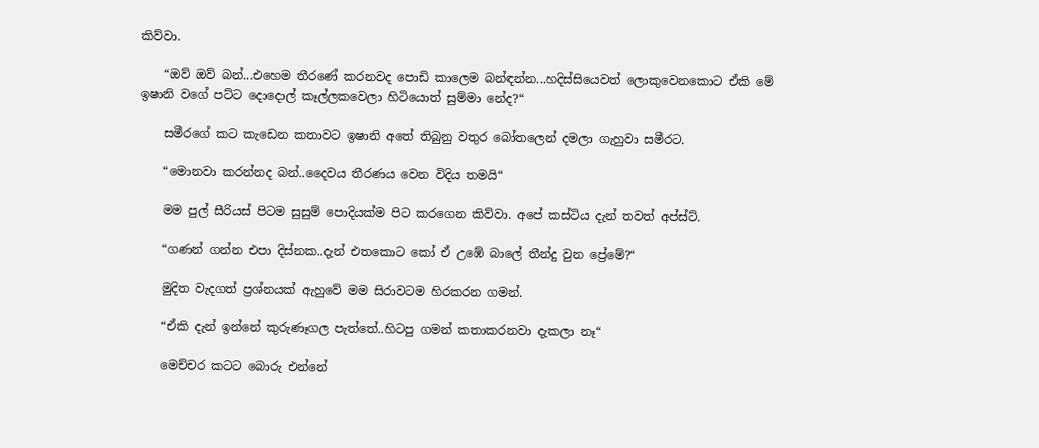කිව්වා.

    “ඔව් ඔව් බන්...එහෙම තීරණේ කරනවද පොඩි කාලෙම බන්ඳන්න...හදිස්සියෙවත් ලොකුවෙනකොට ඒකි මේ ඉෂානි වගේ පට්ට දොදොල් කෑල්ලකවෙලා හිටියොත් සුම්මා නේද?“

    සමීරගේ කට කැඩෙන කතාවට ඉෂානි අතේ තිබුනු වතුර බෝතලෙන් දමලා ගැහුවා සමීරට.

    “මොනවා කරන්නද බන්..දෛවය තීරණය වෙන විදිය තමයි“

    මම පුල් සීරියස් පිටම සුසුම් පොදියක්ම පිට කරගෙන කිව්වා. අපේ කස්ටිය දැන් තවත් අප්ස්ට්.

    “ගණන් ගන්න එපා දිස්නක..දැන් එතකොට කෝ ඒ උඹේ බාලේ තීන්දු වුන ප්‍රේමේ?“

    මුදිත වැදගත් ප්‍රශ්නයක් ඇහුවේ මම සිරාවටම හිරකරන ගමන්.

    “ඒකි දැන් ඉන්නේ කුරුණෑගල පැත්තේ..හිටපු ගමන් කතාකරනවා දැකලා නෑ“

    මෙච්චර කටට බොරු එන්නේ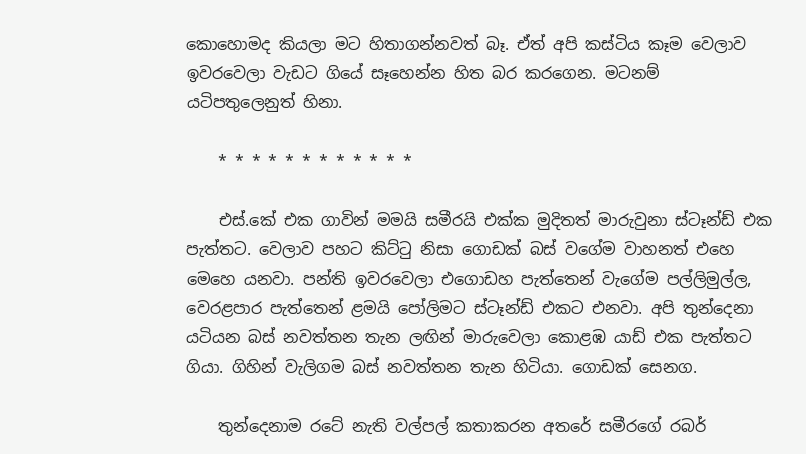කොහොමද කියලා මට හිතාගන්නවත් බෑ. ඒත් අපි කස්ටිය කෑම වෙලාව ඉවරවෙලා වැඩට ගියේ සෑහෙන්න හිත බර කරගෙන. මටනම් යටිපතුලෙනුත් හිනා.

    * * * * * * * * * * * *

    එස්.කේ එක ගාවින් මමයි සමීරයි එක්ක මුදිතත් මාරුවුනා ස්ටෑන්ඩ් එක පැත්තට. වෙලාව පහට කිට්ටු නිසා ගොඩක් බස් වගේම වාහනත් එහෙ මෙහෙ යනවා. පන්ති ඉවරවෙලා එගොඩහ පැත්තෙන් වැගේම පල්ලිමුල්ල, වෙරළපාර පැත්තෙන් ළමයි පෝලිමට ස්ටෑන්ඩ් එකට එනවා. අපි තුන්දෙනා යටියන බස් නවත්තන තැන ලඟින් මාරුවෙලා කොළඹ යාඩ් එක පැත්තට ගියා. ගිහින් වැලිගම බස් නවත්තන තැන හිටියා. ගොඩක් සෙනග.

    තුන්දෙනාම රටේ නැති වල්පල් කතාකරන අතරේ සමීරගේ රබර්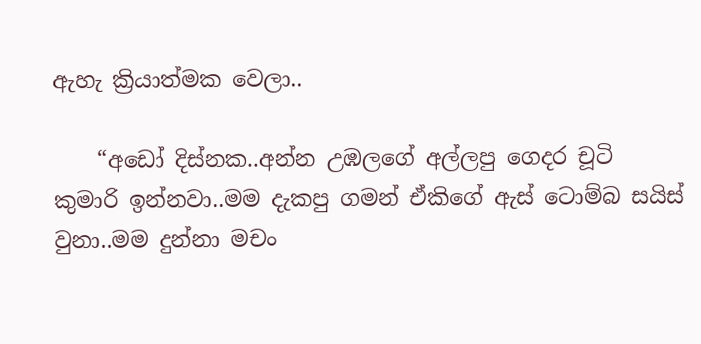ඇහැ ක්‍රියාත්මක වෙලා..

    “අඩෝ දිස්නක..අන්න උඹලගේ අල්ලපු ගෙදර චූටි කුමාරි ඉන්නවා..මම දැකපු ගමන් ඒකිගේ ඇස් ටොම්බ සයිස් වුනා..මම දුන්නා මචං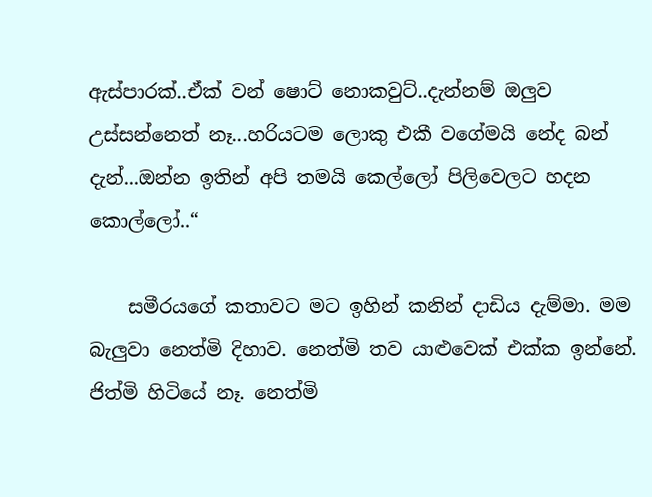ඇස්පාරක්..ඒක් වන් ෂොට් නොකවුට්..දැන්නම් ඔලුව උස්සන්නෙත් නෑ...හරියටම ලොකු එකී වගේමයි නේද බන් දැන්...ඔන්න ඉතින් අපි තමයි කෙල්ලෝ පිලිවෙලට හදන කොල්ලෝ..“

    සමීරයගේ කතාවට මට ඉහින් කනින් දාඩිය දැම්මා. මම බැලුවා නෙත්මි දිහාව. නෙත්මි තව යාළුවෙක් එක්ක ඉන්නේ. ජිත්මි හිටියේ නෑ. නෙත්මි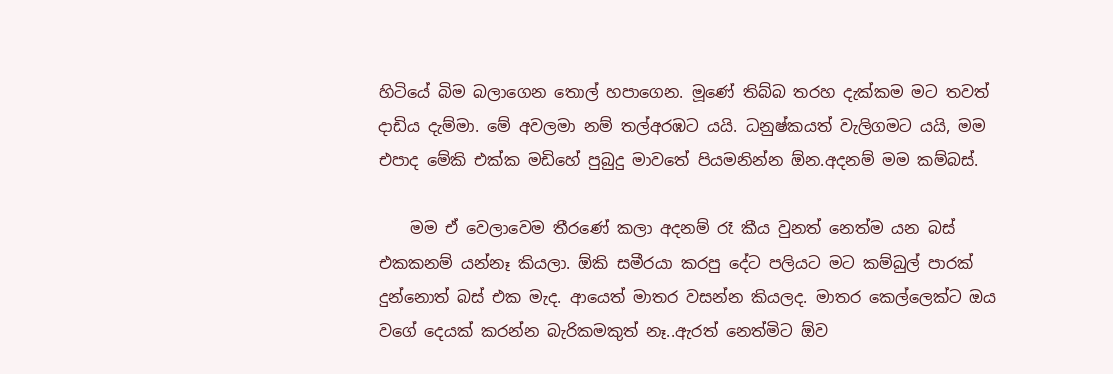හිටියේ බිම බලාගෙන තොල් හපාගෙන. මූණේ තිබ්බ තරහ දැක්කම මට තවත් දාඩිය දැම්මා. මේ අවලමා නම් තල්අරඹට යයි. ධනුෂ්කයත් වැලිගමට යයි, මම එපාද මේකි එක්ක මඩිහේ පුබුදු මාවතේ පියමනින්න ඕන.අදනම් මම කම්බස්.

    මම ඒ වෙලාවෙම තීරණේ කලා අදනම් රෑ කීය වුනත් නෙත්ම යන බස් එකකනම් යන්නෑ කියලා. ඕකි සමීරයා කරපු දේට පලියට මට කම්බුල් පාරක් දුන්නොත් බස් එක මැද. ආයෙත් මාතර වසන්න කියලද. මාතර කෙල්ලෙක්ට ඔය වගේ දෙයක් කරන්න බැරිකමකුත් නෑ..ඇරත් නෙත්මිට ඕව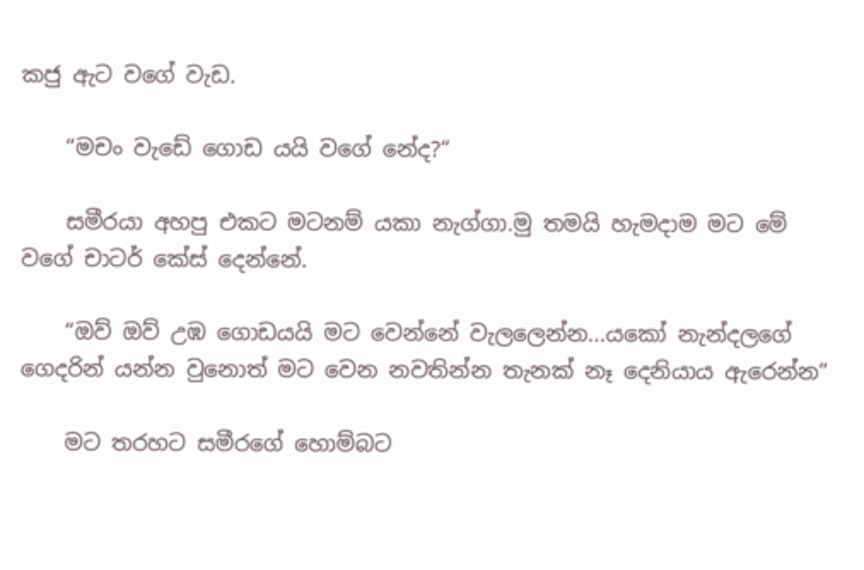කජු ඇට වගේ වැඩ.

    “මචං වැඩේ ගොඩ යයි වගේ නේද?“

    සමීරයා අහපු එකට මටනම් යකා නැග්ගා.මු තමයි හැමදාම මට මේ වගේ චාටර් කේස් දෙන්නේ.

    “ඔව් ඔව් උඹ ගොඩයයි මට වෙන්නේ වැලලෙන්න...යකෝ නැන්දලගේ ගෙදරින් යන්න වුනොත් මට වෙන නවතින්න තැනක් නෑ දෙනියාය ඇරෙන්න“

    මට තරහට සමීරගේ හොම්බට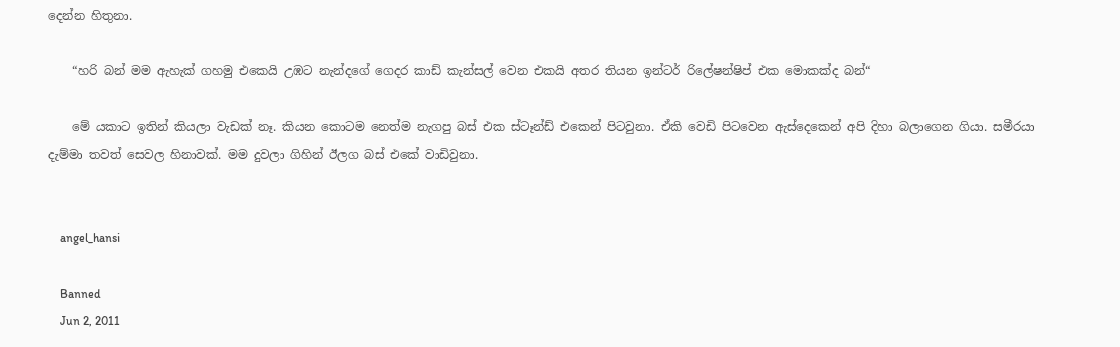දෙන්න හිතුනා.

    “හරි බන් මම ඇහැක් ගහමු එකෙයි උඹට නැන්දගේ ගෙදර කාඩ් කැන්සල් වෙන එකයි අතර තියන ඉන්ටර් රිලේෂන්ෂිප් එක මොකක්ද බන්“

    මේ යකාට ඉතින් කියලා වැඩක් නෑ. කියන කොටම නෙත්ම නැගපු බස් එක ස්ටෑන්ඩ් එකෙන් පිටවුනා. ඒකි වෙඩි පිටවෙන ඇස්දෙකෙන් අපි දිහා බලාගෙන ගියා. සමීරයා දැම්මා තවත් සෙවල හිනාවක්. මම දුවලා ගිහින් ඊලග බස් එකේ වාඩිවුනා.


    angel_hansi

    Banned
    Jun 2, 2011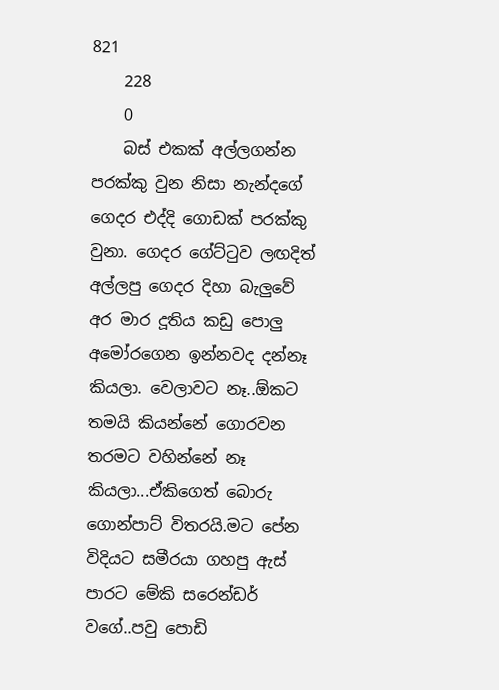821
    228
    0
    බස් එකක් අල්ලගන්න පරක්කු වුන නිසා නැන්දගේ ගෙදර එද්දි ගොඩක් පරක්කු වුනා. ගෙදර ගේට්ටුව ලඟදිත් අල්ලපු ගෙදර දිහා බැලුවේ අර මාර දූතිය කඩු පොලු අමෝරගෙන ඉන්නවද දන්නෑ කියලා. වෙලාවට නෑ..ඕකට තමයි කියන්නේ ගොරවන තරමට වහින්නේ නෑ කියලා...ඒකිගෙත් බොරු ගොන්පාට් විතරයි.මට පේන විදියට සමීරයා ගහපු ඇස් පාරට මේකි සරෙන්ඩර් වගේ..පවු පොඩි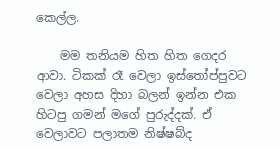කෙල්ල.

    මම තනියම හිත හිත ගෙදර ආවා. ටිකක් රෑ වෙලා ඉස්තෝප්පුවට වෙලා අහස දිහා බලන් ඉන්න එක හිටපු ගමන් මගේ පුරුද්දක්. ඒ වෙලාවට පලාතම නිෂ්ෂබ්ද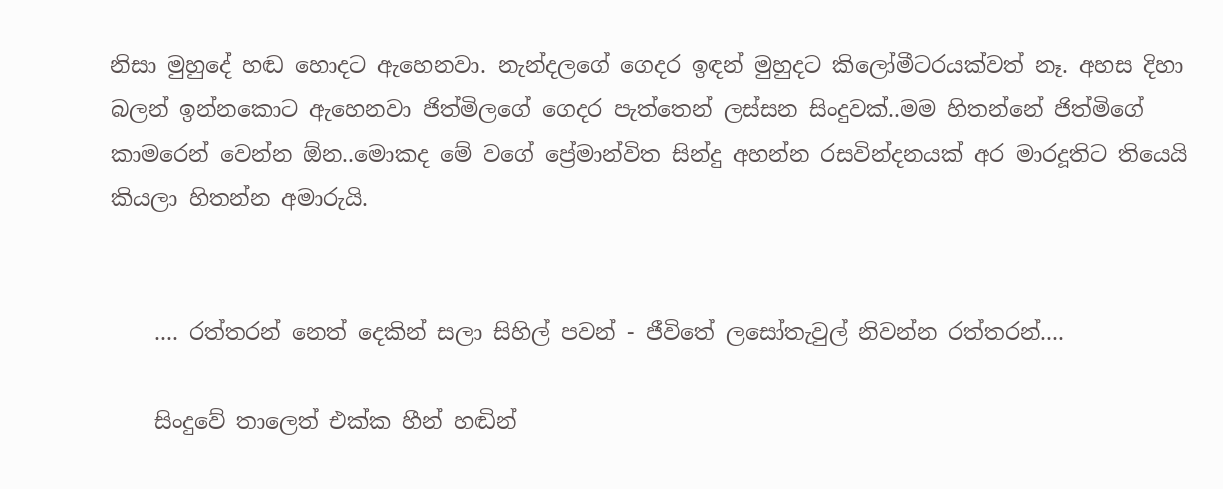නිසා මුහුදේ හඬ හොදට ඇහෙනවා. නැන්දලගේ ගෙදර ඉඳන් මුහුදට කිලෝමීටරයක්වත් නෑ. අහස දිහා බලන් ඉන්නකොට ඇහෙනවා ජිත්මිලගේ ගෙදර පැත්තෙන් ලස්සන සිංදුවක්..මම හිතන්නේ ජිත්මිගේ කාමරෙන් වෙන්න ඕන..මොකද මේ වගේ ප්‍රේමාන්විත සින්දු අහන්න රසවින්දනයක් අර මාරදූතිට තියෙයි කියලා හිතන්න අමාරුයි.


    .... රත්තරන් නෙත් දෙකින් සලා සිහිල් පවන් - ජීවිතේ ලසෝතැවුල් නිවන්න රත්තරන්....

    සිංදුවේ තාලෙත් එක්ක හීන් හඬින්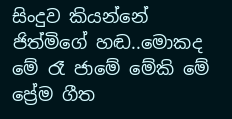සිංදුව කියන්නේ ජිත්මිගේ හඬ..මොකද මේ රෑ ජාමේ මේකි මේ ප්‍රේම ගීත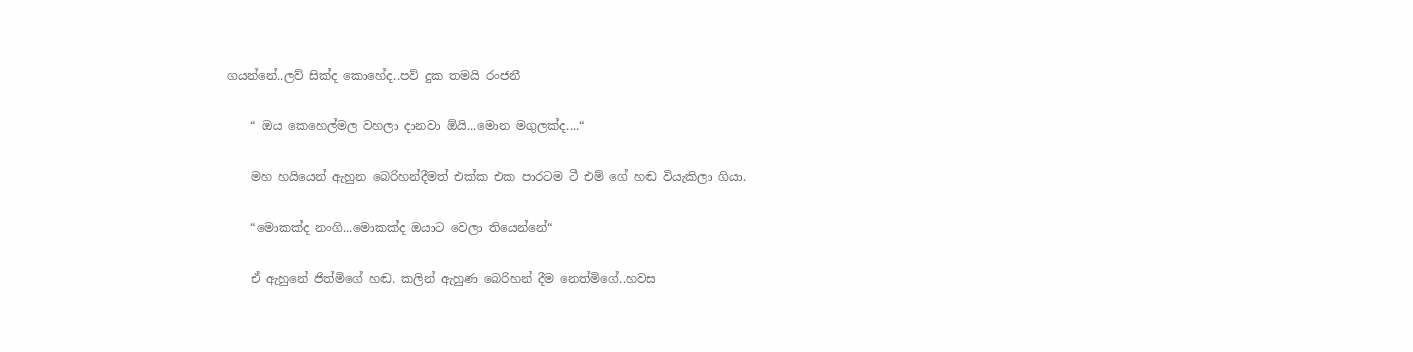ගයන්නේ..ලව් සික්ද කොහේද..පව් දුක තමයි රංජනී

    “ ඔය කෙහෙල්මල වහලා දානවා ඕයි...මොන මගුලක්ද....“

    මහ හයියෙන් ඇහුන බෙරිහන්දීමත් එක්ක එක පාරටම ටී එම් ගේ හඬ වියැකිලා ගියා.

    “මොකක්ද නංගි...මොකක්ද ඔයාට වෙලා තියෙන්නේ“

    ඒ ඇහුනේ ජිත්මිගේ හඬ. කලින් ඇහුණ බෙරිහන් දීම නෙත්මිගේ..හවස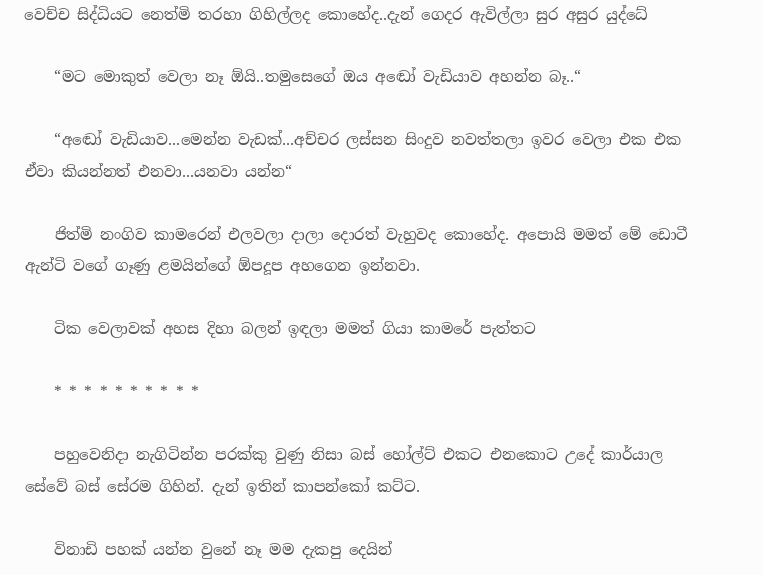වෙච්ච සිද්ධියට නෙත්මි තරහා ගිහිල්ලද කොහේද..දැන් ගෙදර ඇවිල්ලා සුර අසුර යුද්ධේ

    “මට මොකුත් වෙලා නෑ ඕයි..තමුසෙගේ ඔය අඬෝ වැඩියාව අහන්න බෑ..“

    “අඬෝ වැඩියාව...මෙන්න වැඩක්...අච්චර ලස්සන සිංදුව නවත්තලා ඉවර වෙලා එක එක ඒවා කියන්නත් එනවා...යනවා යන්න“

    ජිත්මි නංගිව කාමරෙන් එලවලා දාලා දොරත් වැහුවද කොහේද. අපොයි මමත් මේ ඩොටී ඇන්ටි වගේ ගෑණු ළමයින්ගේ ඕපදූප අහගෙන ඉන්නවා.

    ටික වෙලාවක් අහස දිහා බලන් ඉඳලා මමත් ගියා කාමරේ පැත්තට

    * * * * * * * * * *

    පහුවෙනිදා නැගිටින්න පරක්කු වුණු නිසා බස් හෝල්ට් එකට එනකොට උදේ කාර්යාල සේවේ බස් සේරම ගිහින්. දැන් ඉතින් කාපන්කෝ කට්ට.

    විනාඩි පහක් යන්න වුනේ නෑ මම දැකපු දෙයින්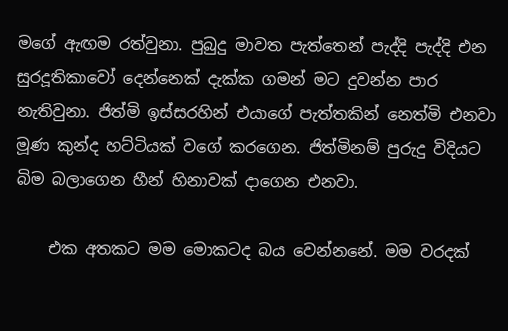මගේ ඇඟම රත්වුනා. පුබුදු මාවත පැත්තෙන් පැද්දි පැද්දි එන සුරදූතිකාවෝ දෙන්නෙක් දැක්ක ගමන් මට දුවන්න පාර නැතිවුනා. ජිත්මි ඉස්සරහින් එයාගේ පැත්තකින් නෙත්මි එනවා මූණ කුන්ද හට්ටියක් වගේ කරගෙන. ජිත්මිනම් පුරුදු විදියට බිම බලාගෙන හීන් හිනාවක් දාගෙන එනවා.

    එක අතකට මම මොකටද බය වෙන්නනේ. මම වරදක්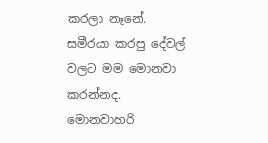කරලා නෑනේ. සමීරයා කරපු දේවල් වලට මම මොනවා කරන්නද. මොනවාහරි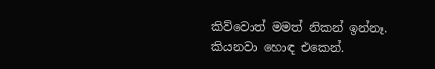කිව්වොත් මමත් නිකන් ඉන්නෑ. කියනවා හොඳ එකෙන්.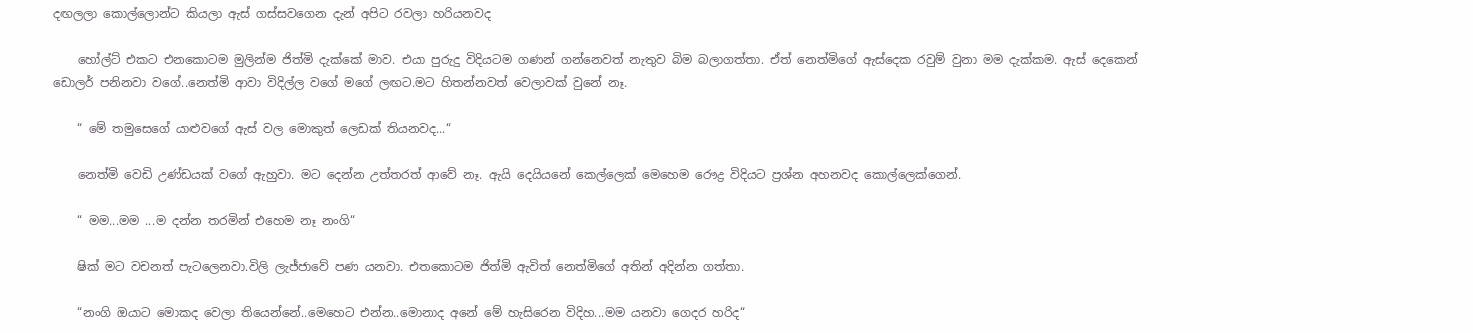දඟලලා කොල්ලොන්ට කියලා ඇස් ගස්සවගෙන දැන් අපිට රවලා හරියනවද

    හෝල්ට් එකට එනකොටම මුලින්ම ජිත්මි දැක්කේ මාව. එයා පුරුදු විදියටම ගණන් ගන්නෙවත් නැතුව බිම බලාගත්තා. ඒත් නෙත්මිගේ ඇස්දෙක රවුම් වුනා මම දැක්කම. ඇස් දෙකෙන් ඩොලර් පනිනවා වගේ..නෙත්මි ආවා විදිල්ල වගේ මගේ ලඟට.මට හිතන්නවත් වෙලාවක් වුනේ නෑ.

    “ මේ තමුසෙගේ යාළුවගේ ඇස් වල මොකුත් ලෙඩක් තියනවද...“

    නෙත්මි වෙඩි උණ්ඩයක් වගේ ඇහුවා. මට දෙන්න උත්තරත් ආවේ නෑ. ඇයි දෙයියනේ කෙල්ලෙක් මෙහෙම රෞද්‍ර විදියට ප්‍රශ්න අහනවද කොල්ලෙක්ගෙන්.

    “ මම...මම ...ම දන්න තරමින් එහෙම නෑ නංගි“

    ෂික් මට වචනත් පැටලෙනවා.විලි ලැජ්ජාවේ පණ යනවා. එතකොටම ජිත්මි ඇවිත් නෙත්මිගේ අතින් අදින්න ගත්තා.

    “නංගි ඔයාට මොකද වෙලා තියෙන්නේ..මෙහෙට එන්න..මොනාද අනේ මේ හැසිරෙන විදිහ...මම යනවා ගෙදර හරිද“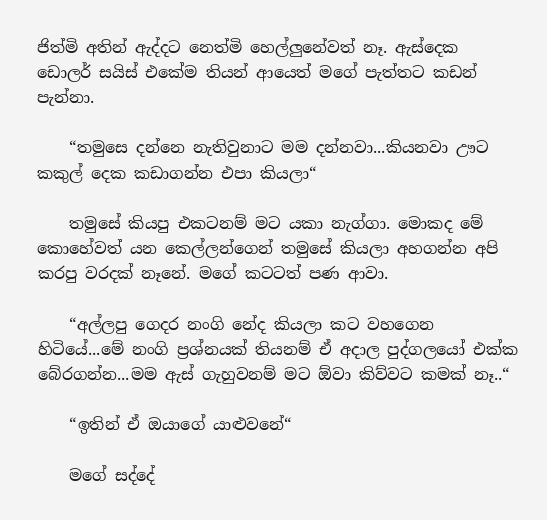ජිත්මි අතින් ඇද්දට නෙත්මි හෙල්ලුනේවත් නෑ. ඇස්දෙක ඩොලර් සයිස් එකේම තියන් ආයෙත් මගේ පැත්තට කඩන් පැන්නා.

    “තමුසෙ දන්නෙ නැතිවුනාට මම දන්නවා...කියනවා ඌට කකුල් දෙක කඩාගන්න එපා කියලා“

    තමුසේ කියපු එකටනම් මට යකා නැග්ගා. මොකද මේ කොහේවත් යන කෙල්ලන්ගෙන් තමුසේ කියලා අහගන්න අපි කරපු වරදක් නෑනේ. මගේ කටටත් පණ ආවා.

    “අල්ලපු ගෙදර නංගි නේද කියලා කට වහගෙන හිටියේ...මේ නංගි ප්‍රශ්නයක් තියනම් ඒ අදාල පුද්ගලයෝ එක්ක බේරගන්න...මම ඇස් ගැහුවනම් මට ඕවා කිව්වට කමක් නෑ..“

    “ඉතින් ඒ ඔයාගේ යාළුවනේ“

    මගේ සද්දේ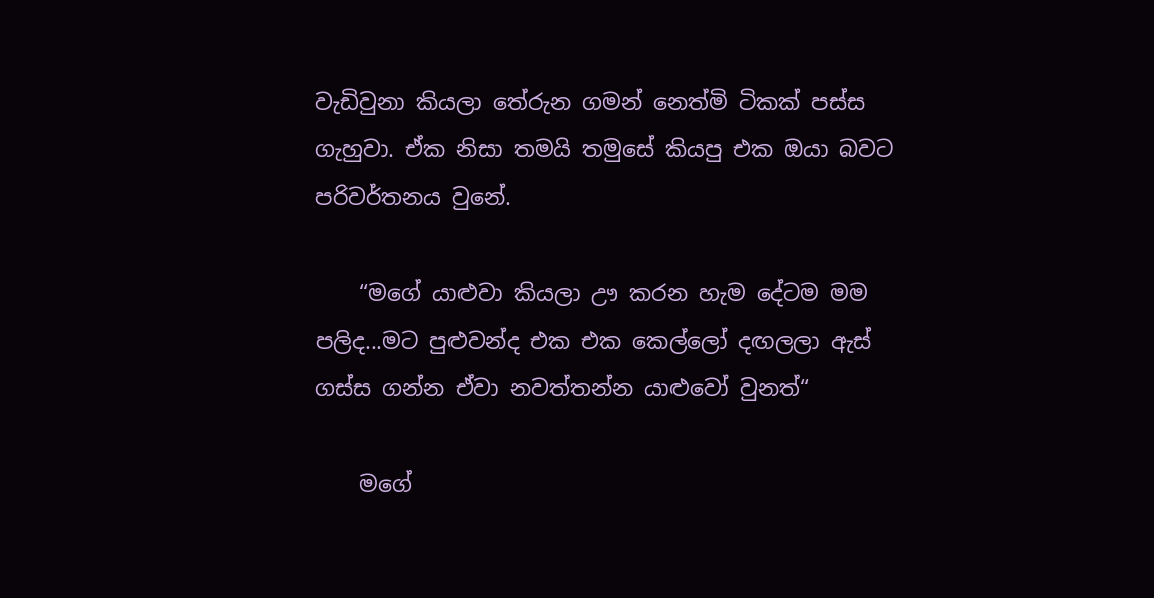වැඩිවුනා කියලා තේරුන ගමන් නෙත්මි ටිකක් පස්ස ගැහුවා. ඒක නිසා තමයි තමුසේ කියපු එක ඔයා බවට පරිවර්තනය වුනේ.

    “මගේ යාළුවා කියලා ඌ කරන හැම දේටම මම පලිද...මට පුළුවන්ද එක එක කෙල්ලෝ දඟලලා ඇස් ගස්ස ගන්න ඒවා නවත්තන්න යාළුවෝ වුනත්“

    මගේ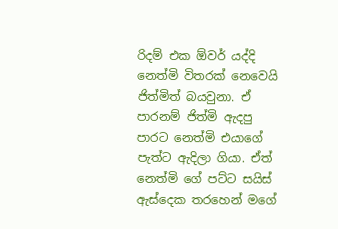රිදම් එක ඕවර් යද්දි නෙත්මි විතරක් නෙවෙයි ජිත්මිත් බයවුනා. ඒ පාරනම් ජිත්මි ඇදපු පාරට නෙත්මි එයාගේ පැත්ට ඇදිලා ගියා. ඒත් නෙත්මි ගේ පට්ට සයිස් ඇස්දෙක තරහෙන් මගේ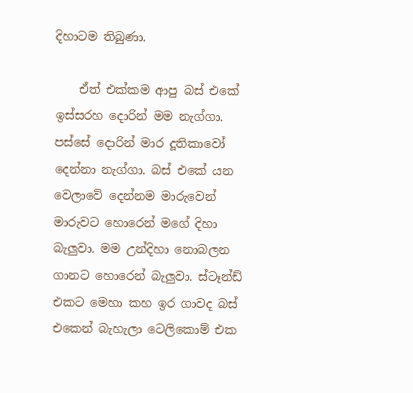දිහාටම තිබුණා.

    ඒත් එක්කම ආපු බස් එකේ ඉස්සරහ දොරින් මම නැග්ගා. පස්සේ දොරින් මාර දූතිකාවෝ දෙන්නා නැග්ගා. බස් එකේ යන වෙලාවේ දෙන්නම මාරුවෙන් මාරුවට හොරෙන් මගේ දිහා බැලුවා. මම උන්දිහා නොබලන ගානට හොරෙන් බැලුවා. ස්ටෑන්ඩ් එකට මෙහා කහ ඉර ගාවද බස් එකෙන් බැහැලා ටෙලිකොම් එක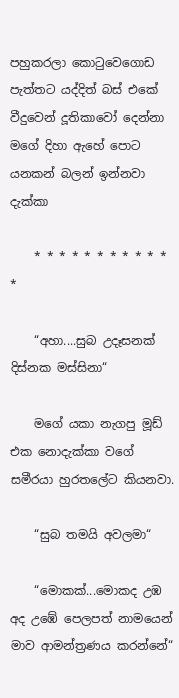පහුකරලා කොටුවෙගොඩ පැත්තට යද්දිත් බස් එකේ වීදුවෙන් දූතිකාවෝ දෙන්නා මගේ දිහා ඇහේ පොට යනකන් බලන් ඉන්නවා දැක්කා

    * * * * * * * * * * * *

    “අහා....සුබ උදෑසනක් දිස්නක මස්සිනා“

    මගේ යකා නැගපු මූඩ් එක නොදැක්කා වගේ සමීරයා හුරතලේට කියනවා.

    “සුබ තමයි අවලමා“

    “මොකක්...මොකද උඹ අද උඹේ පෙලපත් නාමයෙන් මාව ආමන්ත්‍රණය කරන්නේ“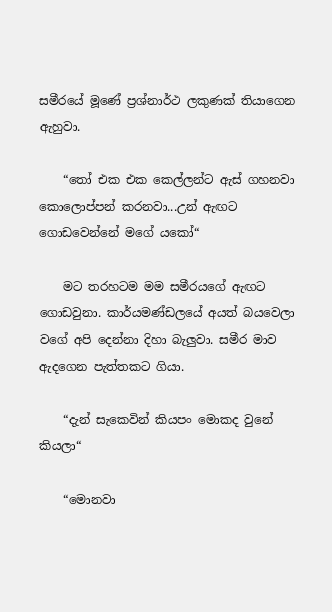සමීරයේ මූණේ ප්‍රශ්නාර්ථ ලකුණක් තියාගෙන ඇහුවා.

    “තෝ එක එක කෙල්ලන්ට ඇස් ගහනවා කොලොප්පන් කරනවා...උන් ඇඟට ගොඩවෙන්නේ මගේ යකෝ“

    මට තරහටම මම සමීරයගේ ඇඟට ගොඩවුනා. කාර්යමණ්ඩලයේ අයත් බයවෙලා වගේ අපි දෙන්නා දිහා බැලුවා. සමීර මාව ඇදගෙන පැත්තකට ගියා.

    “දැන් සැකෙවින් කියපං මොකද වුනේ කියලා“

    “මොනවා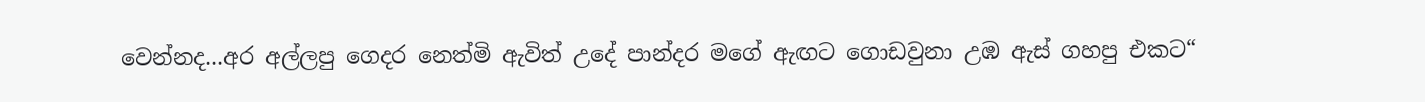වෙන්නද...අර අල්ලපු ගෙදර නෙත්මි ඇවිත් උදේ පාන්දර මගේ ඇඟට ගොඩවුනා උඹ ඇස් ගහපු එකට“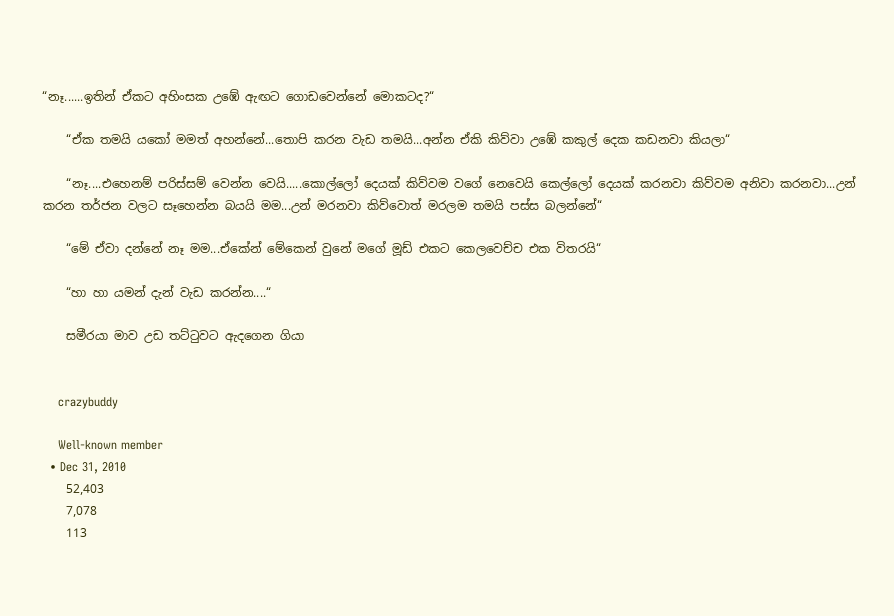“නෑ......ඉතින් ඒකට අහිංසක උඹේ ඇඟට ගොඩවෙන්නේ මොකටද?“

    “ඒක තමයි යකෝ මමත් අහන්නේ...තොපි කරන වැඩ තමයි...අන්න ඒකි කිව්වා උඹේ කකුල් දෙක කඩනවා කියලා“

    “නෑ....එහෙනම් පරිස්සම් වෙන්න වෙයි.....කොල්ලෝ දෙයක් කිව්වම වගේ නෙවෙයි කෙල්ලෝ දෙයක් කරනවා කිව්වම අනිවා කරනවා...උන් කරන තර්ජන වලට සෑහෙන්න බයයි මම...උන් මරනවා කිව්වොත් මරලම තමයි පස්ස බලන්නේ“

    “මේ ඒවා දන්නේ නෑ මම...ඒකේන් මේකෙන් වුනේ මගේ මූඩ් එකට කෙලවෙච්ච එක විතරයි“

    “හා හා යමන් දැන් වැඩ කරන්න....“

    සමීරයා මාව උඩ තට්ටුවට ඇදගෙන ගියා


    crazybuddy

    Well-known member
  • Dec 31, 2010
    52,403
    7,078
    113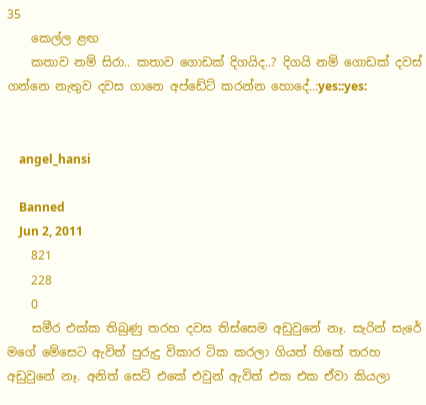35
    කෙල්ල ළඟ
    කතාව නම් සිරා.. කතාව ගොඩක් දිගයිද..? දිගයි නම් ගොඩක් දවස් ගන්නෙ නැතුව දවස ගානෙ අප්ඩේට් කරන්න හොදේ..:yes::yes:


    angel_hansi

    Banned
    Jun 2, 2011
    821
    228
    0
    සමීර එක්ක තිබුණු තරහ දවස තිස්සෙම අඩුවුනේ නෑ. සැරින් සැරේ මගේ මේසෙට ඇවිත් පුරුදු විකාර ටික කරලා ගියත් හිතේ තරහ අඩුවුනේ නෑ. අනිත් සෙට් එකේ එවුන් ඇවිත් එක එක ඒවා කියලා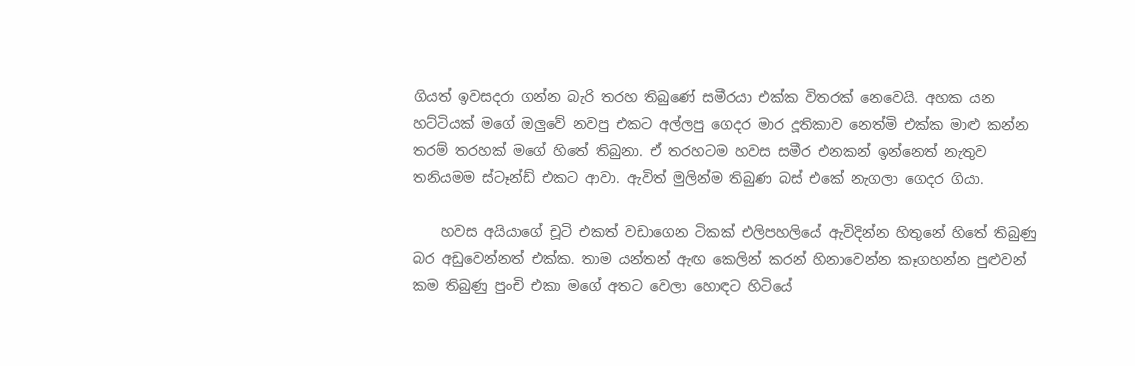ගියත් ඉවසදරා ගන්න බැරි තරහ තිබුණේ සමීරයා එක්ක විතරක් නෙවෙයි. අහක යන හට්ටියක් මගේ ඔලුවේ නවපු එකට අල්ලපු ගෙදර මාර දූතිකාව නෙත්මි එක්ක මාළු කන්න තරම් තරහක් මගේ හිතේ තිබුනා. ඒ තරහටම හවස සමීර එනකන් ඉන්නෙත් නැතුව තනියමම ස්ටෑන්ඩ් එකට ආවා. ඇවිත් මුලින්ම තිබුණ බස් එකේ නැගලා ගෙදර ගියා.

    හවස අයියාගේ චූටි එකත් වඩාගෙන ටිකක් එලිපහලියේ ඇවිදින්න හිතුනේ හිතේ තිබුණු බර අඩුවෙන්නත් එක්ක. තාම යන්තන් ඇඟ කෙලින් කරන් හිනාවෙන්න කෑගහන්න පුළුවන් කම තිබුණු පුංචි එකා මගේ අතට වෙලා හොඳට හිටියේ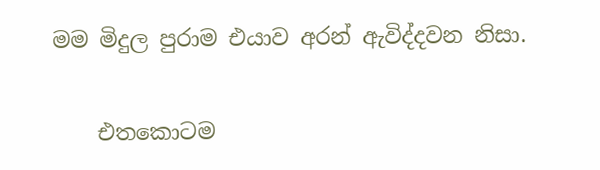මම මිදුල පුරාම එයාව අරන් ඇවිද්දවන නිසා.

    එතකොටම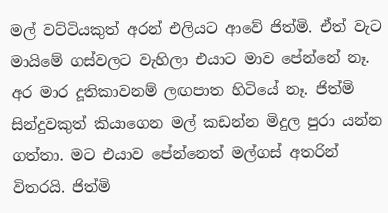මල් වට්ටියකුත් අරන් එලියට ආවේ ජිත්මි. ඒත් වැට මායිමේ ගස්වලට වැහිලා එයාට මාව පේන්නේ නෑ. අර මාර දූතිකාවනම් ලඟපාත හිටියේ නෑ. ජිත්මි සින්දුවකුත් කියාගෙන මල් කඩන්න මිදුල පුරා යන්න ගත්තා. මට එයාව පේන්නෙත් මල්ගස් අතරින් විතරයි. ජිත්මි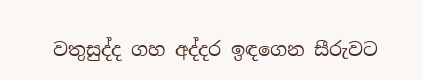වතුසුද්ද ගහ අද්දර ඉඳගෙන සීරුවට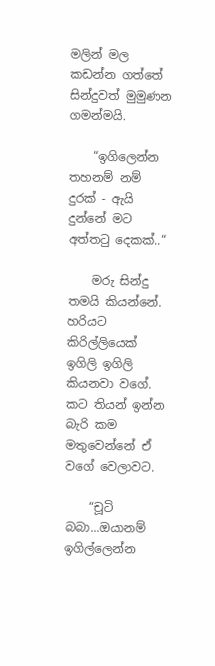මලින් මල කඩන්න ගත්තේ සින්දුවත් මුමුණන ගමන්මයි.

    “ඉගිලෙන්න තහනම් නම් දුරක් - ඇයි දුන්නේ මට අත්තටු දෙකක්..“

    මරු සින්දු තමයි කියන්නේ. හරියට කිරිල්ලියෙක් ඉගිලි ඉගිලි කියනවා වගේ. කට තියන් ඉන්න බැරි කම මතුවෙන්නේ ඒ වගේ වෙලාවට.

    “චූටි බබා...ඔයානම් ඉගිල්ලෙන්න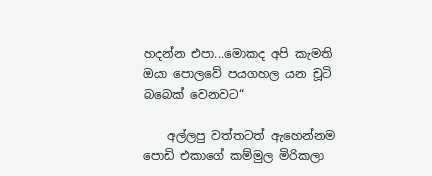හදන්න එපා...මොකද අපි කැමති ඔයා පොලවේ පයගහල යන චූටි බබෙක් වෙනවට“

    අල්ලපු වත්තටත් ඇහෙන්නම පොඩි එකාගේ කම්මුල මිරිකලා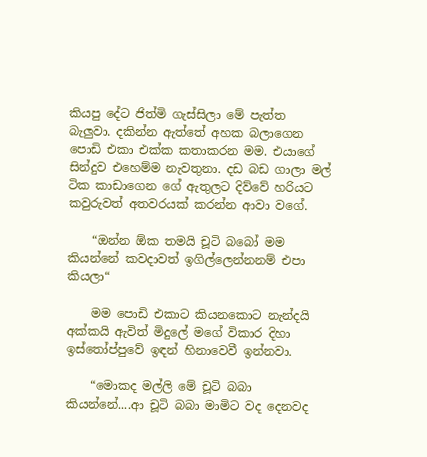කියපු දේට ජිත්මි ගැස්සිලා මේ පැත්ත බැලුවා. දකින්න ඇත්තේ අහක බලාගෙන පොඩි එකා එක්ක කතාකරන මම. එයාගේ සින්දුව එහෙම්ම නැවතුනා. දඩ බඩ ගාලා මල් ටික කාඩාගෙන ගේ ඇතුලට දිව්වේ හරියට කවුරුවත් අතවරයක් කරන්න ආවා වගේ.

    “ඔන්න ඕක තමයි චූටි බබෝ මම කියන්නේ කවදාවත් ඉගිල්ලෙන්නනම් එපා කියලා“

    මම පොඩි එකාට කියනකොට නැන්දයි අක්කයි ඇවිත් මිදුලේ මගේ විකාර දිහා ඉස්තෝප්පුවේ ඉඳන් හිනාවෙවී ඉන්නවා.

    “මොකද මල්ලි මේ චූටි බබා කියන්නේ....ආ චූටි බබා මාමිට වද දෙනවද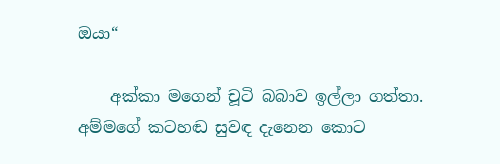ඔයා“

    අක්කා මගෙන් චූටි බබාව ඉල්ලා ගත්තා. අම්මගේ කටහඬ සුවඳ දැනෙන කොට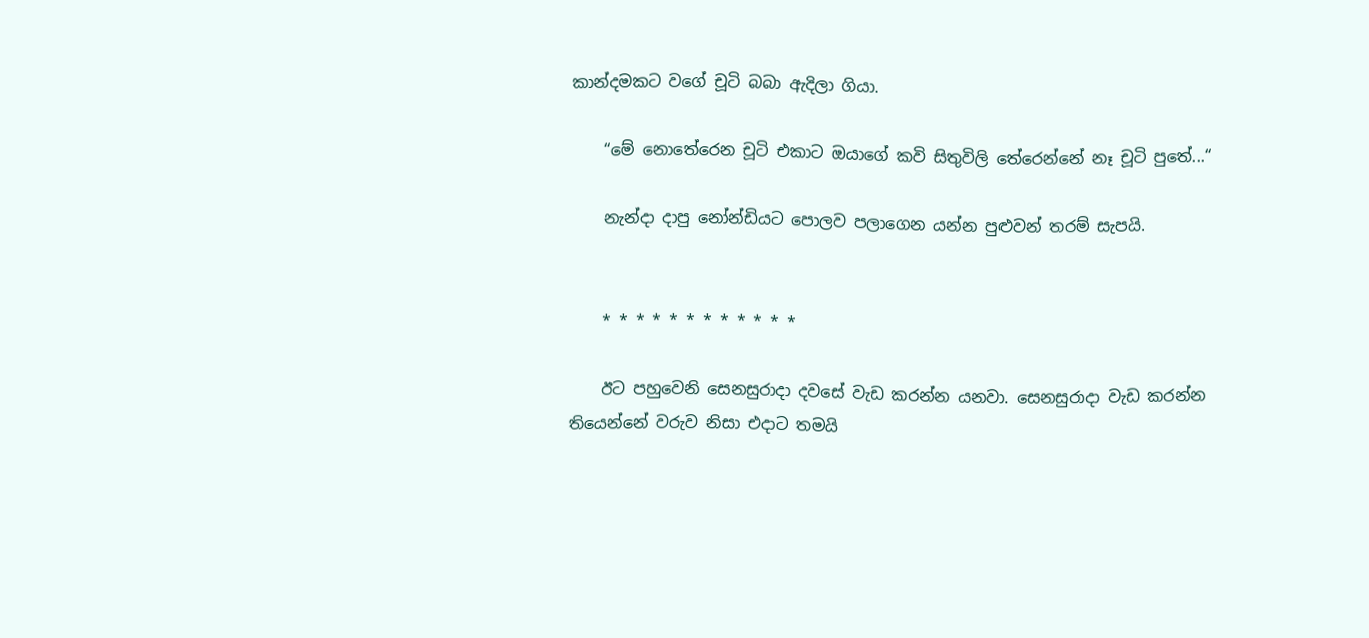කාන්දමකට වගේ චූටි බබා ඇදිලා ගියා.

    “මේ නොතේරෙන චූටි එකාට ඔයාගේ කවි සිතුවිලි තේරෙන්නේ නෑ චූටි පුතේ...“

    නැන්දා දාපු නෝන්ඩියට පොලව පලාගෙන යන්න පුළුවන් තරම් සැපයි.


    * * * * * * * * * * * *

    ඊට පහුවෙනි සෙනසුරාදා දවසේ වැඩ කරන්න යනවා. සෙනසුරාදා වැඩ කරන්න තියෙන්නේ වරුව නිසා එදාට තමයි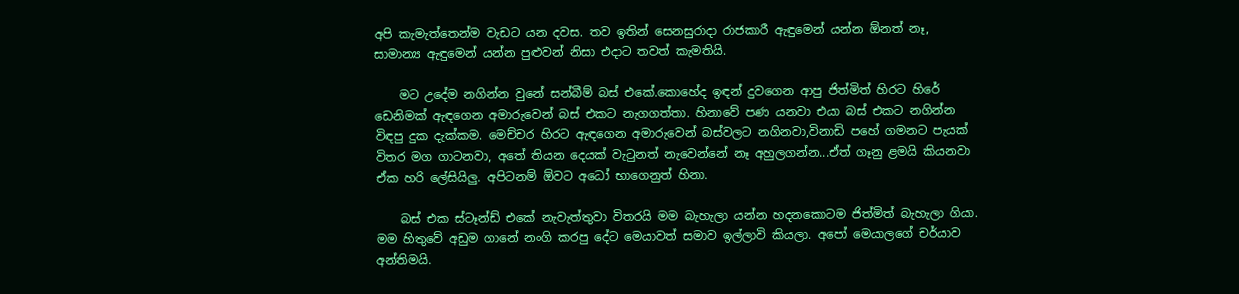අපි කැමැත්තෙන්ම වැඩට යන දවස. තව ඉතින් සෙනසුරාදා රාජකාරී ඇඳුමෙන් යන්න ඕනත් නෑ, සාමාන්‍ය ඇඳුමෙන් යන්න පුළුවන් නිසා එදාට තවත් කැමතියි.

    මට උදේම නගින්න වුනේ සන්බීම් බස් එකේ.කොහේද ඉඳන් දුවගෙන ආපු ජිත්මිත් හිරට හිරේ ඩෙනිමක් ඇඳගෙන අමාරුවෙන් බස් එකට නැගගත්තා. හිනාවේ පණ යනවා එයා බස් එකට නගින්න විඳපු දුක දැක්කම. මෙච්චර හිරට ඇඳගෙන අමාරුවෙන් බස්වලට නගිනවා,විනාඩි පහේ ගමනට පැයක් විතර මග ගාටනවා, අතේ තියන දෙයක් වැටුනත් නැවෙන්නේ නෑ අහුලගන්න...ඒත් ගෑනු ළමයි කියනවා ඒක හරි ලේසියිලු. අපිටනම් ඕවට අධෝ භාගෙනුත් හිනා.

    බස් එක ස්ටෑන්ඩ් එකේ නැවැත්තුවා විතරයි මම බැහැලා යන්න හදනකොටම ජිත්මිත් බැහැලා ගියා. මම හිතුවේ අඩුම ගානේ නංගි කරපු දේට මෙයාවත් සමාව ඉල්ලාවි කියලා. අපෝ මෙයාලගේ චර්යාව අන්තිමයි.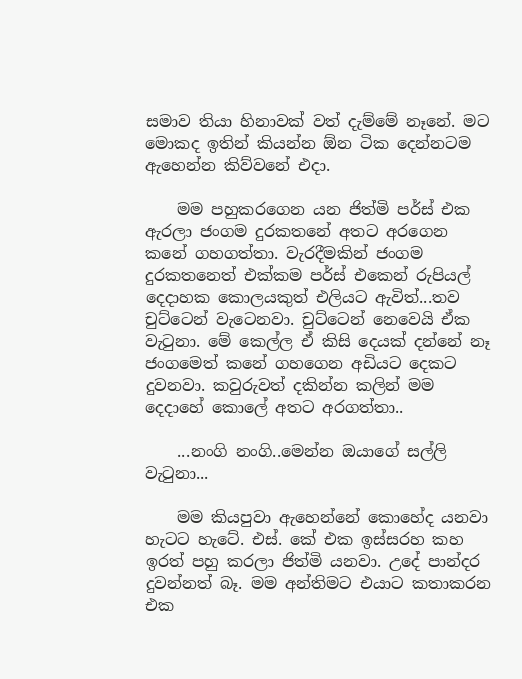සමාව තියා හිනාවක් වත් දැම්මේ නෑනේ. මට මොකද ඉතින් කියන්න ඕන ටික දෙන්නටම ඇහෙන්න කිව්වනේ එදා.

    මම පහුකරගෙන යන ජිත්මි පර්ස් එක ඇරලා ජංගම දුරකතනේ අතට අරගෙන කනේ ගහගත්තා. වැරදීමකින් ජංගම දුරකතනෙත් එක්කම පර්ස් එකෙන් රුපියල් දෙදාහක කොලයකුත් එලියට ඇවිත්...තව චුට්ටෙන් වැටෙනවා. චුට්ටෙන් නෙවෙයි ඒක වැටුනා. මේ කෙල්ල ඒ කිසි දෙයක් දන්නේ නෑ ජංගමෙත් කනේ ගහගෙන අඩියට දෙකට දුවනවා. කවුරුවත් දකින්න කලින් මම දෙදාහේ කොලේ අතට අරගත්තා..

    ...නංගි නංගි..මෙන්න ඔයාගේ සල්ලි වැටුනා...

    මම කියපුවා ඇහෙන්නේ කොහේද යනවා හැටට හැටේ. එස්. කේ එක ඉස්සරහ කහ ඉරත් පහු කරලා ජිත්මි යනවා. උදේ පාන්දර දුවන්නත් බෑ. මම අන්තිමට එයාට කතාකරන එක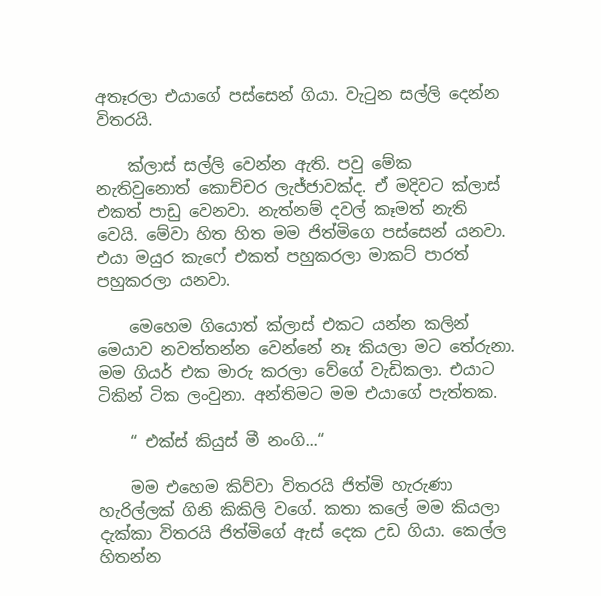අතෑරලා එයාගේ පස්සෙන් ගියා. වැටුන සල්ලි දෙන්න විතරයි.

    ක්ලාස් සල්ලි වෙන්න ඇති. පවු මේක නැතිවුනොත් කොච්චර ලැජ්ජාවක්ද. ඒ මදිවට ක්ලාස් එකත් පාඩු වෙනවා. නැත්නම් දවල් කෑමත් නැති වෙයි. මේවා හිත හිත මම ජිත්මිගෙ පස්සෙන් යනවා. එයා මයුර කැෆේ එකත් පහුකරලා මාකට් පාරත් පහුකරලා යනවා.

    මෙහෙම ගියොත් ක්ලාස් එකට යන්න කලින් මෙයාව නවත්තන්න වෙන්නේ නෑ කියලා මට තේරුනා. මම ගියර් එක මාරු කරලා වේගේ වැඩිකලා. එයාට ටිකින් ටික ලංවුනා. අන්තිමට මම එයාගේ පැත්තක.

    “ එක්ස් කියුස් මී නංගි...“

    මම එහෙම කිව්වා විතරයි ජිත්මි හැරුණා හැරිල්ලක් ගිනි කිකිලි වගේ. කතා කලේ මම කියලා දැක්කා විතරයි ජිත්මිගේ ඇස් දෙක උඩ ගියා. කෙල්ල හිතන්න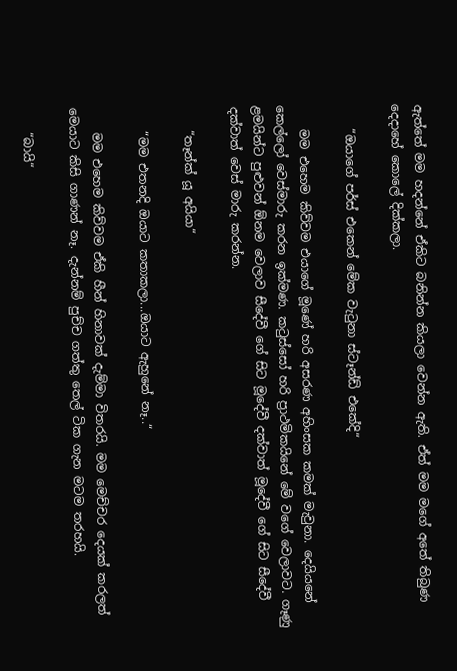ඇත්තේ මම හදන්නේ ඒකිට බනින්න කියලා වෙන්න ඇති. ඒත් මම මගේ අතේ තිබුණ දෙදාහේ කොලේ දික්කලා.

    “ඔයාගේ පර්ස් එකෙන් මේක වැටුනා ස්ටෑන්ඩ් එකේදි“

    මම එහෙම කිව්වම එයාගේ මූණේ හරි අසරණ අහිංසක කමක් මැවුනා. දෙයියනේ කෙල්ලෝ වෙස්මාරු කරන ඉක්මණ. කටුස්සෝ හරි ප්‍රාථමිකයිනේ මේ වගේ වෙලාවට. ගෑණු ළමයින්ට පුළුවන් ඕනම වෙලාව සීදේවී ගේ සිට මූදේවී දක්වාත් මූදේවී ගේ සිට සීදේවී දක්වාත් වෙස් මාරු කරන්න.

    “තෑන්ක් යූ අයියා“

    “මම එතනදි ඔයාට කතාකලා...ඔයාට ඇහුනේ නෑ..“

    මම එහෙම කිව්වම ඒකි හීන් හිනාවක් දැම්මා විතරයි. මම මෙච්චර දෙයක් කරලත් මෙයාට කිසි ගාණන් නෑ. දැන්නම් පුච්ච ගත්තු තෙල් ටික ගැන මටම තරහයි.

    “බායි“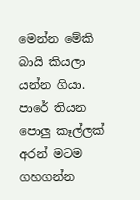මෙන්න මේකි බායි කියලා යන්න ගියා. පාරේ තියන පොලු කෑල්ලක් අරන් මටම ගහගන්න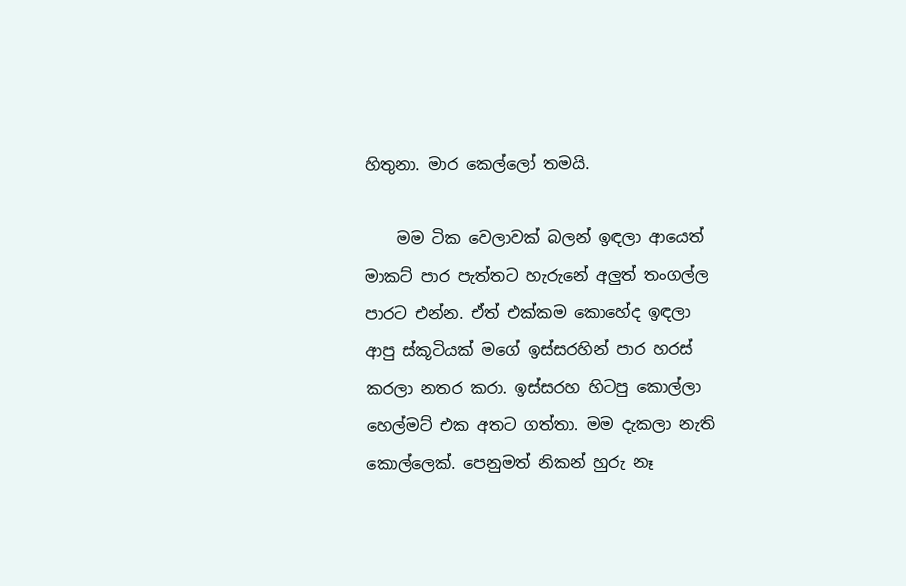හිතුනා. මාර කෙල්ලෝ තමයි.

    මම ටික වෙලාවක් බලන් ඉඳලා ආයෙත් මාකට් පාර පැත්තට හැරුනේ අලුත් තංගල්ල පාරට එන්න. ඒත් එක්කම කොහේද ඉඳලා ආපු ස්කූටියක් මගේ ඉස්සරහින් පාර හරස් කරලා නතර කරා. ඉස්සරහ හිටපු කොල්ලා හෙල්මට් එක අතට ගත්තා. මම දැකලා නැති කොල්ලෙක්. පෙනුමත් නිකන් හුරු නෑ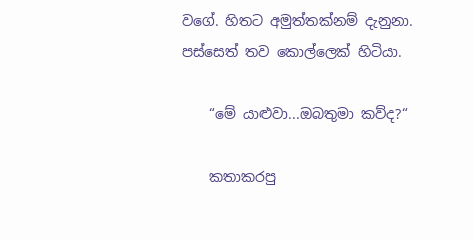වගේ. හිතට අමුත්තක්නම් දැනුනා. පස්සෙත් තව කොල්ලෙක් හිටියා.

    “මේ යාළුවා...ඔබතුමා කව්ද?“

    කතාකරපු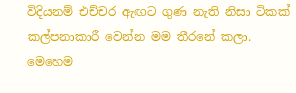විදියනම් එච්චර ඇඟට ගුණ නැති නිසා ටිකක් කල්පනාකාරී වෙන්න මම තීරනේ කලා. මෙහෙම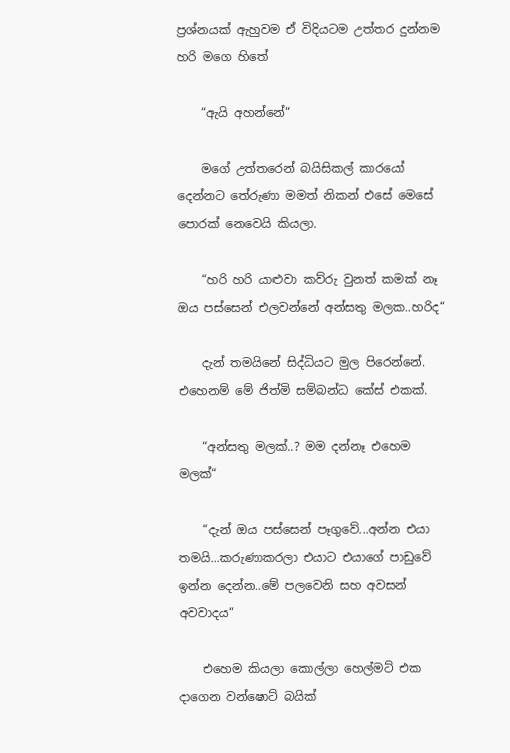ප්‍රශ්නයක් ඇහුවම ඒ විදියටම උත්තර දුන්නම හරි මගෙ හිතේ

    “ඇයි අහන්නේ“

    මගේ උත්තරෙන් බයිසිකල් කාරයෝ දෙන්නට තේරුණා මමත් නිකන් එසේ මෙසේ පොරක් නෙවෙයි කියලා.

    “හරි හරි යාළුවා කව්රු වුනත් කමක් නෑ ඔය පස්සෙන් එලවන්නේ අන්සතු මලක..හරිද“

    දැන් තමයිනේ සිද්ධියට මුල පිරෙන්නේ. එහෙනම් මේ ජිත්මි සම්බන්ධ කේස් එකක්.

    “අන්සතු මලක්..? මම දන්නෑ එහෙම මලක්“

    “දැන් ඔය පස්සෙන් පෑගුවේ...අන්න එයා තමයි...කරුණාකරලා එයාට එයාගේ පාඩුවේ ඉන්න දෙන්න..මේ පලවෙනි සහ අවසන් අවවාදය“

    එහෙම කියලා කොල්ලා හෙල්මට් එක දාගෙන වන්ෂොට් බයික්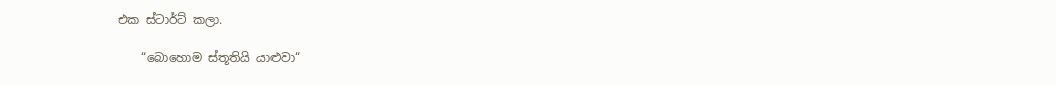එක ස්ටාර්ට් කලා.

    “බොහොම ස්තූතියි යාළුවා“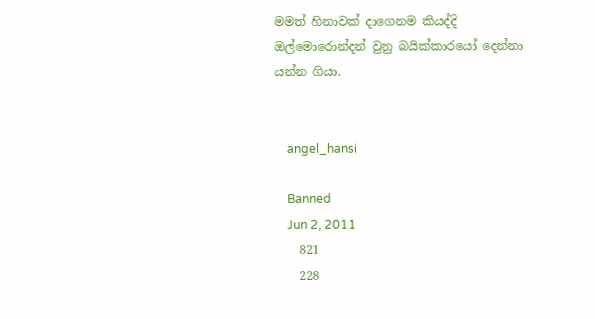මමත් හිනාවක් දාගෙනම කියද්දි ඔල්මොරොන්දන් වුනු බයික්කාරයෝ දෙන්නා යන්න ගියා.


    angel_hansi

    Banned
    Jun 2, 2011
    821
    228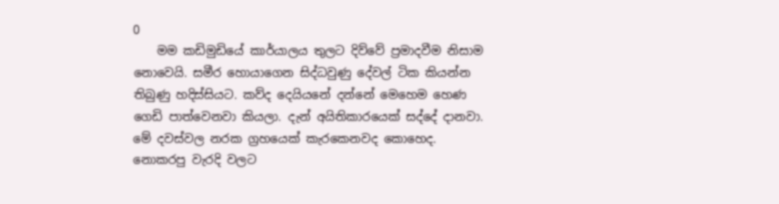0
    මම කඩිමුඩියේ කාර්යාලය තුලට දිව්වේ ප්‍රමාදවීම නිසාම නොවෙයි. සමීර හොයාගෙන සිද්ධවුණු දේවල් ටික කියන්න තිබුණු හදිස්සියට. කව්ද දෙයියනේ දන්නේ මෙහෙම හෙණ ගෙඩි පාත්වෙනවා කියලා. දැන් අයිතිකාරයෙක් සද්දේ දානවා. මේ දවස්වල නරක ග්‍රහයෙක් කැරකෙනවද කොහෙද. නොකරපු වැරදි වලට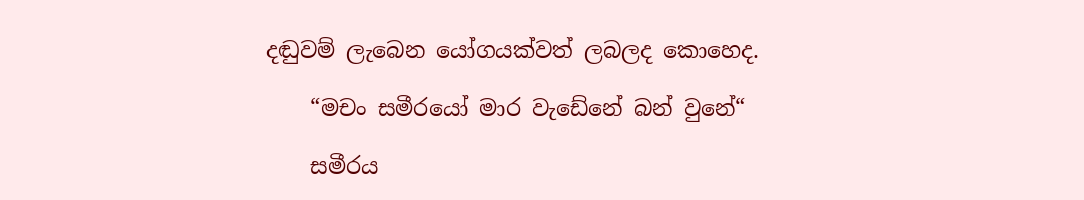දඬුවම් ලැබෙන යෝගයක්වත් ලබලද කොහෙද.

    “මචං සමීරයෝ මාර වැඩේනේ බන් වුනේ“

    සමීරය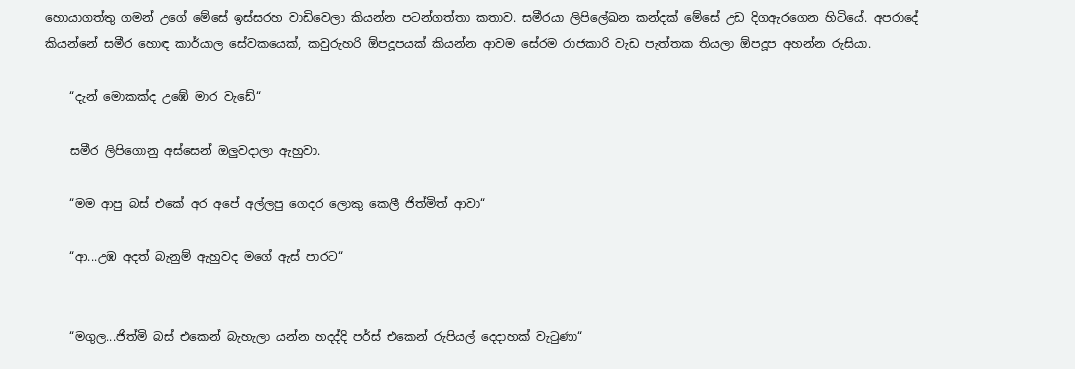හොයාගත්තු ගමන් උගේ මේසේ ඉස්සරහ වාඩිවෙලා කියන්න පටන්ගත්තා කතාව. සමීරයා ලිපිලේඛන කන්දක් මේසේ උඩ දිගඇරගෙන හිටියේ. අපරාදේ කියන්නේ සමීර හොඳ කාර්යාල සේවකයෙක්, කවුරුහරි ඕපදූපයක් කියන්න ආවම සේරම රාජකාරි වැඩ පැත්තක තියලා ඕපදූප අහන්න රුසියා.

    “දැන් මොකක්ද උඹේ මාර වැඩේ“

    සමීර ලිපිගොනු අස්සෙන් ඔලුවදාලා ඇහුවා.

    “මම ආපු බස් එකේ අර අපේ අල්ලපු ගෙදර ලොකු කෙලී ජිත්මිත් ආවා“

    “ආ...උඹ අදත් බැනුම් ඇහුවද මගේ ඇස් පාරට“


    “මගුල...ජිත්මි බස් එකෙන් බැහැලා යන්න හදද්දි පර්ස් එකෙන් රුපියල් දෙදාහක් වැටුණා“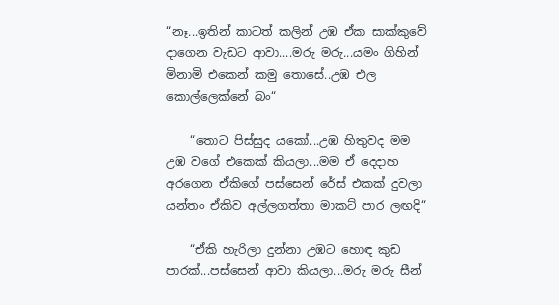“නෑ...ඉතින් කාටත් කලින් උඹ ඒක සාක්කුවේ දාගෙන වැඩට ආවා....මරු මරු...යමං ගිහින් මිනාමි එකෙන් කමු තොසේ..උඹ එල කොල්ලෙක්නේ බං“

    “තොට පිස්සුද යකෝ...උඹ හිතුවද මම උඹ වගේ එකෙක් කියලා...මම ඒ දෙදාහ අරගෙන ඒකිගේ පස්සෙන් රේස් එකක් දුවලා යන්තං ඒකිව අල්ලගත්තා මාකට් පාර ලඟදි“

    “ඒකි හැරිලා දුන්නා උඹට හොඳ කුඩ පාරක්...පස්සෙන් ආවා කියලා...මරු මරු සීන්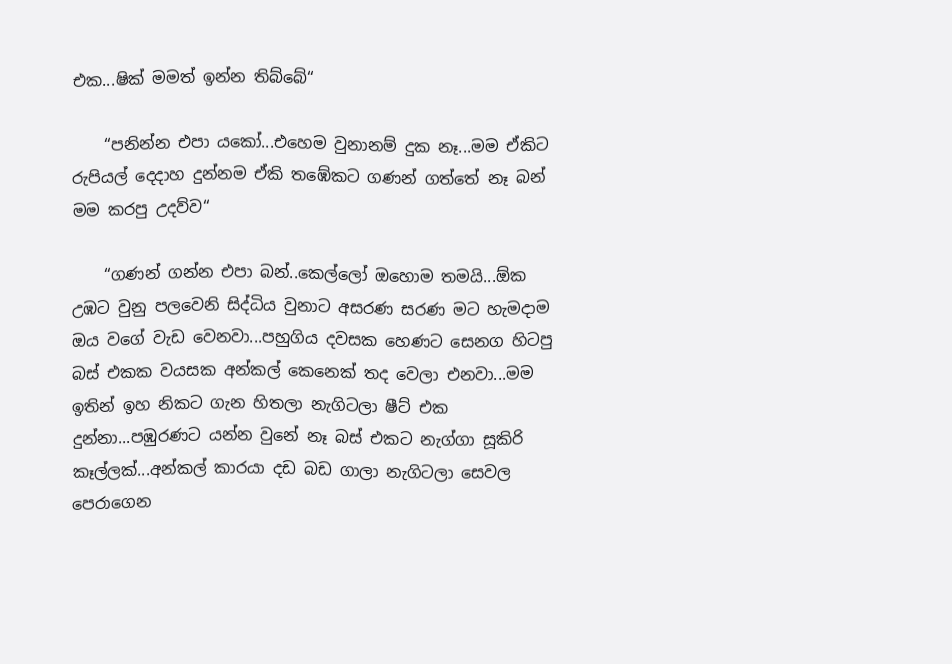එක...ෂික් මමත් ඉන්න තිබ්බේ“

    “පනින්න එපා යකෝ...එහෙම වුනානම් දුක නෑ...මම ඒකිට රුපියල් දෙදාහ දුන්නම ඒකි තඹේකට ගණන් ගත්තේ නෑ බන් මම කරපු උදව්ව“

    “ගණන් ගන්න එපා බන්..කෙල්ලෝ ඔහොම තමයි...ඕක උඹට වුනු පලවෙනි සිද්ධිය වුනාට අසරණ සරණ මට හැමදාම ඔය වගේ වැඩ වෙනවා...පහුගිය දවසක හෙණට සෙනග හිටපු බස් එකක වයසක අන්කල් කෙනෙක් තද වෙලා එනවා...මම ඉතින් ඉහ නිකට ගැන හිතලා නැගිටලා ෂීට් එක දුන්නා...පඹුරණට යන්න වුනේ නෑ බස් එකට නැග්ගා සූකිරි කෑල්ලක්...අන්කල් කාරයා දඩ බඩ ගාලා නැගිටලා සෙවල පෙරාගෙන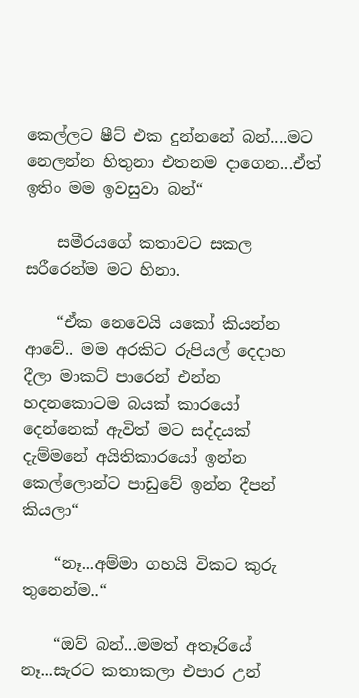කෙල්ලට ෂීට් එක දුන්නනේ බන්....මට නෙලන්න හිතුනා එතනම දාගෙන...ඒත් ඉතිං මම ඉවසුවා බන්“

    සමීරයගේ කතාවට සකල සරීරෙන්ම මට හිනා.

    “ඒක නෙවෙයි යකෝ කියන්න ආවේ.. මම අරකිට රුපියල් දෙදාහ දීලා මාකට් පාරෙන් එන්න හදනකොටම බයක් කාරයෝ දෙන්නෙක් ඇවිත් මට සද්දයක් දැම්මනේ අයිතිකාරයෝ ඉන්න කෙල්ලොන්ට පාඩුවේ ඉන්න දීපන් කියලා“

    “නෑ...අම්මා ගහයි විකට කුරු තුනෙන්ම..“

    “ඔව් බන්...මමත් අතෑරියේ නෑ...සැරට කතාකලා එපාර උන්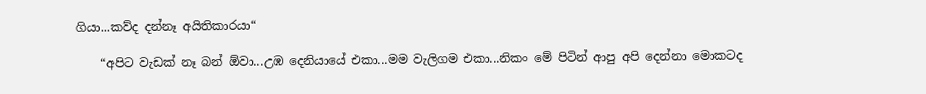ගියා...කව්ද දන්නෑ අයිතිකාරයා“

    “අපිට වැඩක් නෑ බන් ඕවා...උඹ දෙනියායේ එකා...මම වැලිගම එකා...නිකං මේ පිටින් ආපු අපි දෙන්නා මොකටද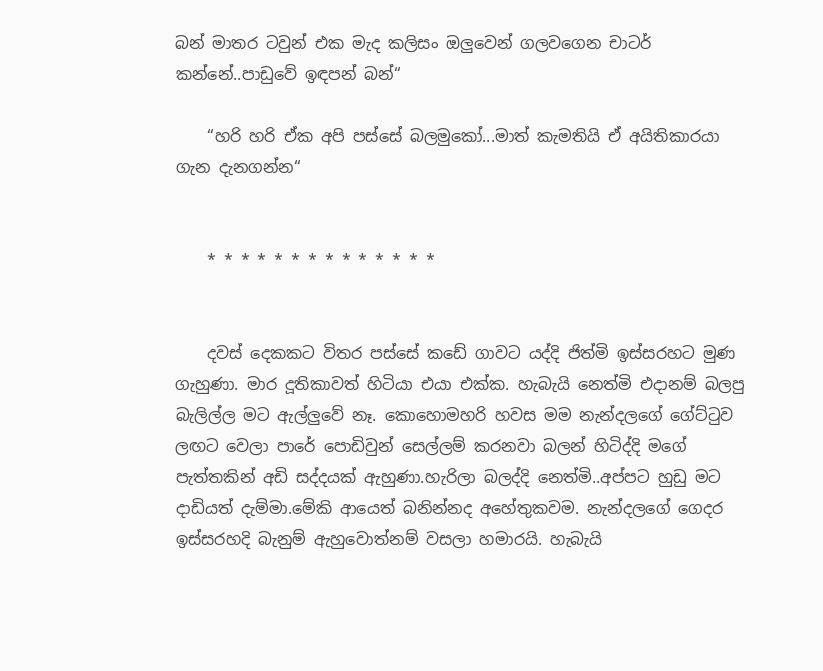බන් මාතර ටවුන් එක මැද කලිසං ඔලුවෙන් ගලවගෙන චාටර් කන්නේ..පාඩුවේ ඉඳපන් බන්“

    “හරි හරි ඒක අපි පස්සේ බලමුකෝ...මාත් කැමතියි ඒ අයිතිකාරයා ගැන දැනගන්න“


    * * * * * * * * * * * * * *


    දවස් දෙකකට විතර පස්සේ කඩේ ගාවට යද්දි ජිත්මි ඉස්සරහට මුණ ගැහුණා. මාර දූතිකාවත් හිටියා එයා එක්ක. හැබැයි නෙත්මි එදානම් බලපු බැලිල්ල මට ඇල්ලුවේ නෑ. කොහොමහරි හවස මම නැන්දලගේ ගේට්ටුව ලඟට වෙලා පාරේ පොඩිවුන් සෙල්ලම් කරනවා බලන් හිටිද්දි මගේ පැත්තකින් අඩි සද්දයක් ඇහුණා.හැරිලා බලද්දි නෙත්මි..අප්පට හුඩු මට දාඩියත් දැම්මා.මේකි ආයෙත් බනින්නද අහේතුකවම. නැන්දලගේ ගෙදර ඉස්සරහදි බැනුම් ඇහුවොත්නම් වසලා හමාරයි. හැබැයි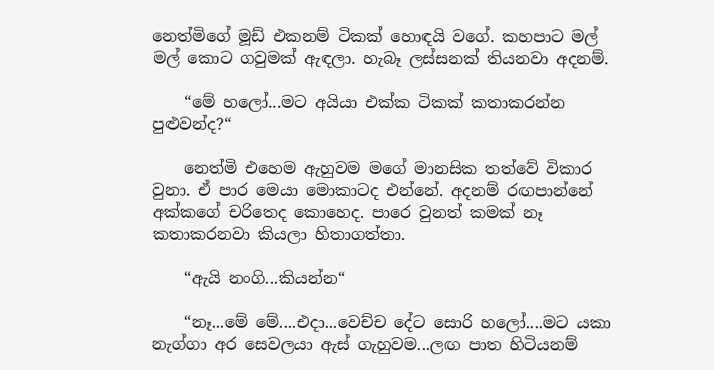නෙත්මිගේ මූඩ් එකනම් ටිකක් හොඳයි වගේ. කහපාට මල් මල් කොට ගවුමක් ඇඳලා. හැබෑ ලස්සනක් තියනවා අදනම්.

    “මේ හලෝ...මට අයියා එක්ක ටිකක් කතාකරන්න පුළුවන්ද?“

    නෙත්මි එහෙම ඇහුවම මගේ මානසික තත්වේ විකාර වුනා. ඒ පාර මෙයා මොකාටද එන්නේ. අදනම් රඟපාන්නේ අක්කගේ චරිතෙද කොහෙද. පාරෙ වුනත් කමක් නෑ කතාකරනවා කියලා හිතාගත්තා.

    “ඇයි නංගි...කියන්න“

    “නෑ...මේ මේ....එදා...වෙච්ච දේට සොරි හලෝ....මට යකා නැග්ගා අර සෙවලයා ඇස් ගැහුවම...ලඟ පාත හිටියනම්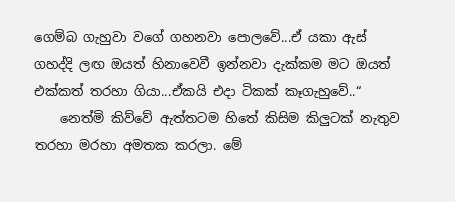ගෙම්බ ගැහුවා වගේ ගහනවා පොලවේ...ඒ යකා ඇස් ගහද්දි ලඟ ඔයත් හිනාවෙවී ඉන්නවා දැක්කම මට ඔයත් එක්කත් තරහා ගියා...ඒකයි එදා ටිකක් කෑගැහුවේ..“
    නෙත්මි කිව්වේ ඇත්තටම හිතේ කිසිම කිලුටක් නැතුව තරහා මරහා අමතක කරලා. මේ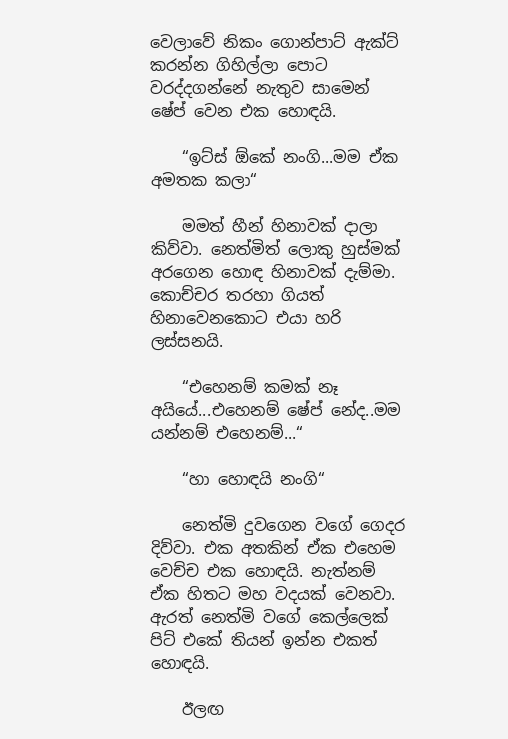වෙලාවේ නිකං ගොන්පාට් ඇක්ට් කරන්න ගිහිල්ලා පොට වරද්දගන්නේ නැතුව සාමෙන් ෂේප් වෙන එක හොඳයි.

    “ඉට්ස් ඕකේ නංගි...මම ඒක අමතක කලා“

    මමත් හීන් හිනාවක් දාලා කිව්වා. නෙත්මිත් ලොකු හුස්මක් අරගෙන හොඳ හිනාවක් දැම්මා. කොච්චර තරහා ගියත් හිනාවෙනකොට එයා හරි ලස්සනයි.

    “එහෙනම් කමක් නෑ අයියේ...එහෙනම් ෂේප් නේද..මම යන්නම් එහෙනම්...“

    “හා හොඳයි නංගි“

    නෙත්මි දුවගෙන වගේ ගෙදර දිව්වා. එක අතකින් ඒක එහෙම වෙච්ච එක හොඳයි. නැත්නම් ඒක හිතට මහ වදයක් වෙනවා. ඇරත් නෙත්මි වගේ කෙල්ලෙක් පිට් එකේ තියන් ඉන්න එකත් හොඳයි.

    ඊලඟ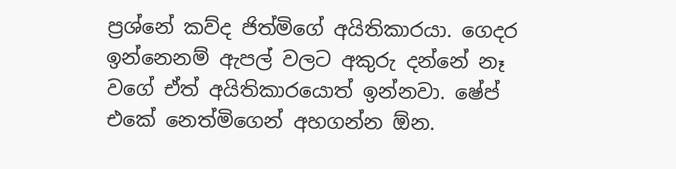ප්‍රශ්නේ කව්ද ජිත්මිගේ අයිතිකාරයා. ගෙදර ඉන්නෙනම් ඇපල් වලට අකුරු දන්නේ නෑ වගේ ඒත් අයිතිකාරයොත් ඉන්නවා. ෂේප් එකේ නෙත්මිගෙන් අහගන්න ඕන.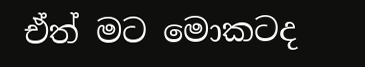ඒත් මට මොකටද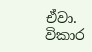ඒවා. විකාර